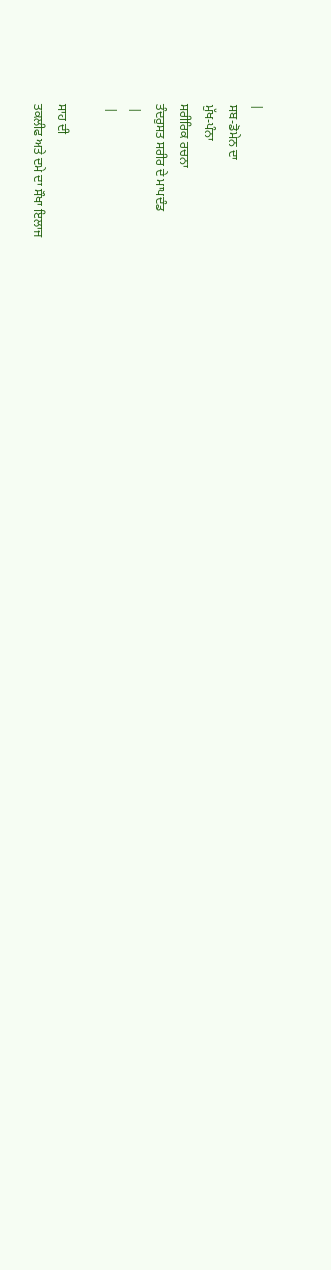|
ਸਬ-ਡੋਮੇਨ ਦਾ
ਮੁੱਖ-ਪੰਨਾ
ਸਰੀਰਿਕ ਰਚਨਾ
ਤੰਦਰੁਸਤ ਸਰੀਰ ਦੇ ਮਾਪਦੰਡ
 |
 |

ਸਾਹ ਦੀ
ਤਕਲੀਫ ਅਤੇ ਦਮੇ ਦਾ ਸੌਖਾ ਇਲਾਜ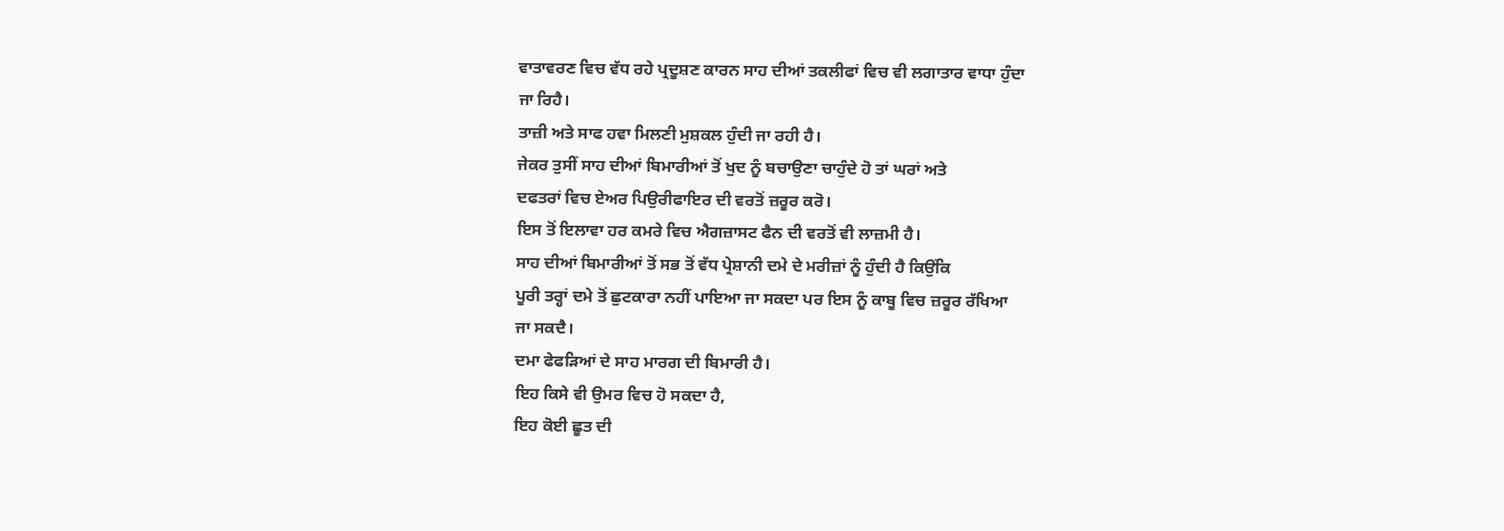ਵਾਤਾਵਰਣ ਵਿਚ ਵੱਧ ਰਹੇ ਪ੍ਰਦੂਸ਼ਣ ਕਾਰਨ ਸਾਹ ਦੀਆਂ ਤਕਲੀਫਾਂ ਵਿਚ ਵੀ ਲਗਾਤਾਰ ਵਾਧਾ ਹੁੰਦਾ
ਜਾ ਰਿਹੈ।
ਤਾਜ਼ੀ ਅਤੇ ਸਾਫ ਹਵਾ ਮਿਲਣੀ ਮੁਸ਼ਕਲ ਹੁੰਦੀ ਜਾ ਰਹੀ ਹੈ।
ਜੇਕਰ ਤੁਸੀਂ ਸਾਹ ਦੀਆਂ ਬਿਮਾਰੀਆਂ ਤੋਂ ਖੁਦ ਨੂੰ ਬਚਾਉਣਾ ਚਾਹੁੰਦੇ ਹੋ ਤਾਂ ਘਰਾਂ ਅਤੇ
ਦਫਤਰਾਂ ਵਿਚ ਏਅਰ ਪਿਉਰੀਫਾਇਰ ਦੀ ਵਰਤੋਂ ਜ਼ਰੂਰ ਕਰੋ।
ਇਸ ਤੋਂ ਇਲਾਵਾ ਹਰ ਕਮਰੇ ਵਿਚ ਐਗਜ਼ਾਸਟ ਫੈਨ ਦੀ ਵਰਤੋਂ ਵੀ ਲਾਜ਼ਮੀ ਹੈ।
ਸਾਹ ਦੀਆਂ ਬਿਮਾਰੀਆਂ ਤੋਂ ਸਭ ਤੋਂ ਵੱਧ ਪ੍ਰੇਸ਼ਾਨੀ ਦਮੇ ਦੇ ਮਰੀਜ਼ਾਂ ਨੂੰ ਹੁੰਦੀ ਹੈ ਕਿਉਂਕਿ
ਪੂਰੀ ਤਰ੍ਹਾਂ ਦਮੇ ਤੋਂ ਛੁਟਕਾਰਾ ਨਹੀਂ ਪਾਇਆ ਜਾ ਸਕਦਾ ਪਰ ਇਸ ਨੂੰ ਕਾਬੂ ਵਿਚ ਜ਼ਰੂਰ ਰੱਖਿਆ
ਜਾ ਸਕਦੈ।
ਦਮਾ ਫੇਫੜਿਆਂ ਦੇ ਸਾਹ ਮਾਰਗ ਦੀ ਬਿਮਾਰੀ ਹੈ।
ਇਹ ਕਿਸੇ ਵੀ ਉਮਰ ਵਿਚ ਹੋ ਸਕਦਾ ਹੈ,
ਇਹ ਕੋਈ ਛੂਤ ਦੀ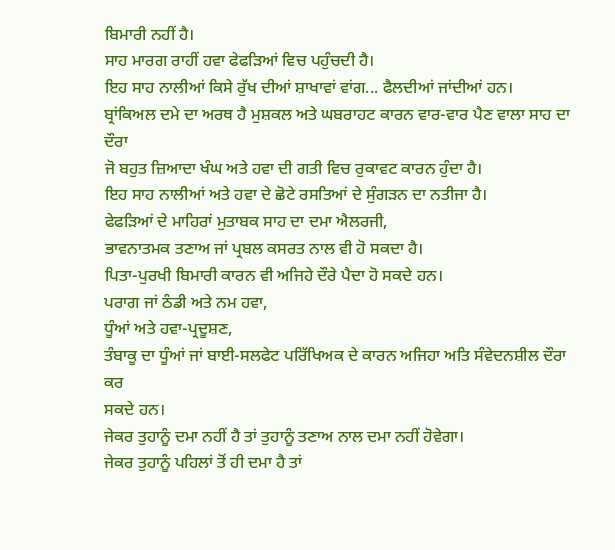ਬਿਮਾਰੀ ਨਹੀਂ ਹੈ।
ਸਾਹ ਮਾਰਗ ਰਾਹੀਂ ਹਵਾ ਫੇਫੜਿਆਂ ਵਿਚ ਪਹੁੰਚਦੀ ਹੈ।
ਇਹ ਸਾਹ ਨਾਲੀਆਂ ਕਿਸੇ ਰੁੱਖ ਦੀਆਂ ਸ਼ਾਖਾਵਾਂ ਵਾਂਗ... ਫੈਲਦੀਆਂ ਜਾਂਦੀਆਂ ਹਨ।
ਬ੍ਰਾਂਕਿਅਲ ਦਮੇ ਦਾ ਅਰਥ ਹੈ ਮੁਸ਼ਕਲ ਅਤੇ ਘਬਰਾਹਟ ਕਾਰਨ ਵਾਰ-ਵਾਰ ਪੈਣ ਵਾਲਾ ਸਾਹ ਦਾ ਦੌਰਾ
ਜੋ ਬਹੁਤ ਜ਼ਿਆਦਾ ਖੰਘ ਅਤੇ ਹਵਾ ਦੀ ਗਤੀ ਵਿਚ ਰੁਕਾਵਟ ਕਾਰਨ ਹੁੰਦਾ ਹੈ।
ਇਹ ਸਾਹ ਨਾਲੀਆਂ ਅਤੇ ਹਵਾ ਦੇ ਛੋਟੇ ਰਸਤਿਆਂ ਦੇ ਸੁੰਗੜਨ ਦਾ ਨਤੀਜਾ ਹੈ।
ਫੇਫੜਿਆਂ ਦੇ ਮਾਹਿਰਾਂ ਮੁਤਾਬਕ ਸਾਹ ਦਾ ਦਮਾ ਐਲਰਜੀ,
ਭਾਵਨਾਤਮਕ ਤਣਾਅ ਜਾਂ ਪ੍ਰਬਲ ਕਸਰਤ ਨਾਲ ਵੀ ਹੋ ਸਕਦਾ ਹੈ।
ਪਿਤਾ-ਪੁਰਖੀ ਬਿਮਾਰੀ ਕਾਰਨ ਵੀ ਅਜਿਹੇ ਦੌਰੇ ਪੈਦਾ ਹੋ ਸਕਦੇ ਹਨ।
ਪਰਾਗ ਜਾਂ ਠੰਡੀ ਅਤੇ ਨਮ ਹਵਾ,
ਧੂੰਆਂ ਅਤੇ ਹਵਾ-ਪ੍ਰਦੂਸ਼ਣ,
ਤੰਬਾਕੂ ਦਾ ਧੂੰਆਂ ਜਾਂ ਬਾਈ-ਸਲਫੇਟ ਪਰਿੱਖਿਅਕ ਦੇ ਕਾਰਨ ਅਜਿਹਾ ਅਤਿ ਸੰਵੇਦਨਸ਼ੀਲ ਦੌਰਾ ਕਰ
ਸਕਦੇ ਹਨ।
ਜੇਕਰ ਤੁਹਾਨੂੰ ਦਮਾ ਨਹੀਂ ਹੈ ਤਾਂ ਤੁਹਾਨੂੰ ਤਣਾਅ ਨਾਲ ਦਮਾ ਨਹੀਂ ਹੋਵੇਗਾ।
ਜੇਕਰ ਤੁਹਾਨੂੰ ਪਹਿਲਾਂ ਤੋਂ ਹੀ ਦਮਾ ਹੈ ਤਾਂ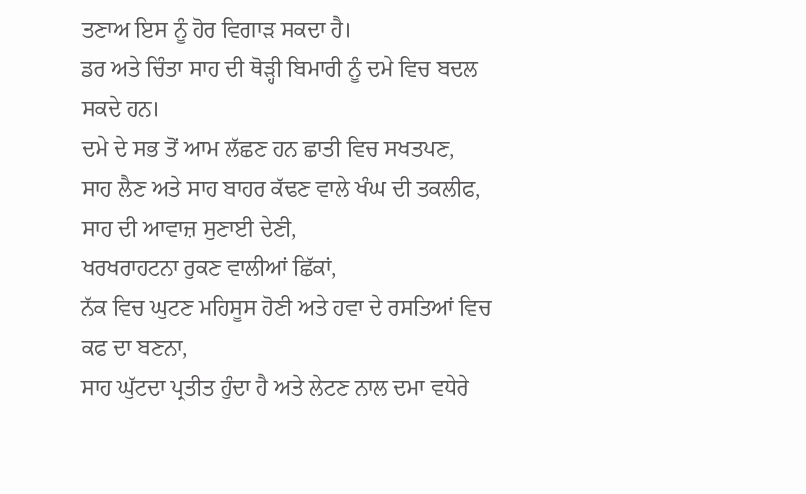ਤਣਾਅ ਇਸ ਨੂੰ ਹੋਰ ਵਿਗਾੜ ਸਕਦਾ ਹੈ।
ਡਰ ਅਤੇ ਚਿੰਤਾ ਸਾਹ ਦੀ ਥੋੜ੍ਹੀ ਬਿਮਾਰੀ ਨੂੰ ਦਮੇ ਵਿਚ ਬਦਲ ਸਕਦੇ ਹਨ।
ਦਮੇ ਦੇ ਸਭ ਤੋਂ ਆਮ ਲੱਛਣ ਹਨ ਛਾਤੀ ਵਿਚ ਸਖਤਪਣ,
ਸਾਹ ਲੈਣ ਅਤੇ ਸਾਹ ਬਾਹਰ ਕੱਢਣ ਵਾਲੇ ਖੰਘ ਦੀ ਤਕਲੀਫ,
ਸਾਹ ਦੀ ਆਵਾਜ਼ ਸੁਣਾਈ ਦੇਣੀ,
ਖਰਖਰਾਹਟਨਾ ਰੁਕਣ ਵਾਲੀਆਂ ਛਿੱਕਾਂ,
ਨੱਕ ਵਿਚ ਘੁਟਣ ਮਹਿਸੂਸ ਹੋਣੀ ਅਤੇ ਹਵਾ ਦੇ ਰਸਤਿਆਂ ਵਿਚ ਕਫ ਦਾ ਬਣਨਾ,
ਸਾਹ ਘੁੱਟਦਾ ਪ੍ਰਤੀਤ ਹੁੰਦਾ ਹੈ ਅਤੇ ਲੇਟਣ ਨਾਲ ਦਮਾ ਵਧੇਰੇ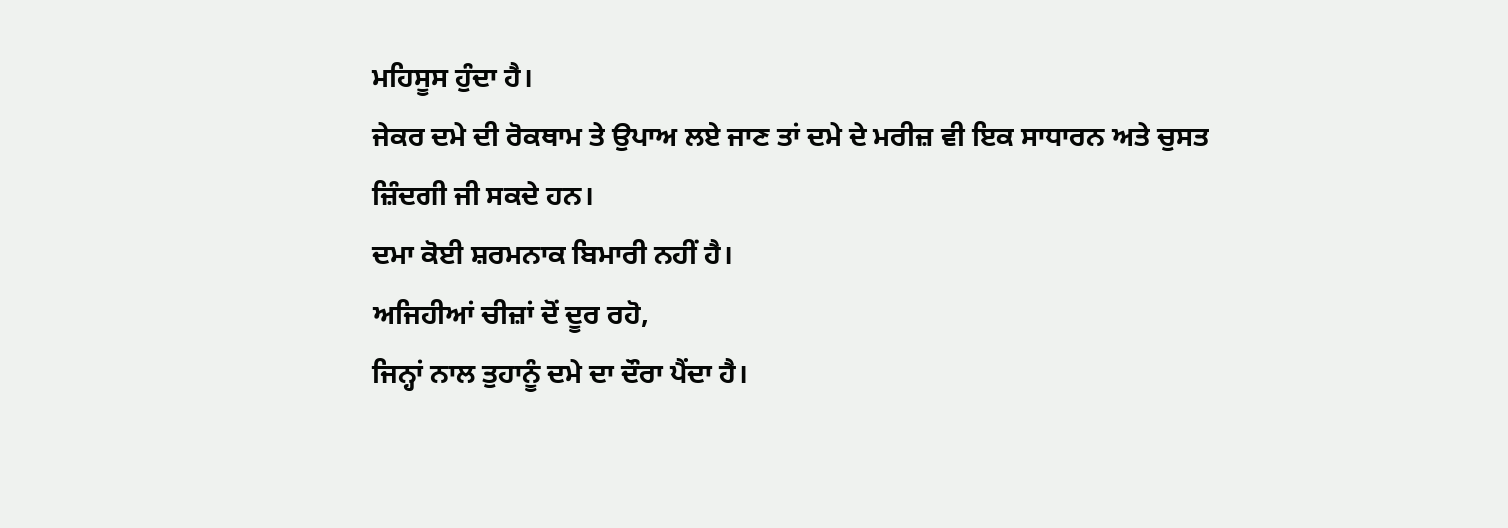ਮਹਿਸੂਸ ਹੁੰਦਾ ਹੈ।
ਜੇਕਰ ਦਮੇ ਦੀ ਰੋਕਥਾਮ ਤੇ ਉਪਾਅ ਲਏ ਜਾਣ ਤਾਂ ਦਮੇ ਦੇ ਮਰੀਜ਼ ਵੀ ਇਕ ਸਾਧਾਰਨ ਅਤੇ ਚੁਸਤ
ਜ਼ਿੰਦਗੀ ਜੀ ਸਕਦੇ ਹਨ।
ਦਮਾ ਕੋਈ ਸ਼ਰਮਨਾਕ ਬਿਮਾਰੀ ਨਹੀਂ ਹੈ।
ਅਜਿਹੀਆਂ ਚੀਜ਼ਾਂ ਦੋਂ ਦੂਰ ਰਹੋ,
ਜਿਨ੍ਹਾਂ ਨਾਲ ਤੁਹਾਨੂੰ ਦਮੇ ਦਾ ਦੌਰਾ ਪੈਂਦਾ ਹੈ।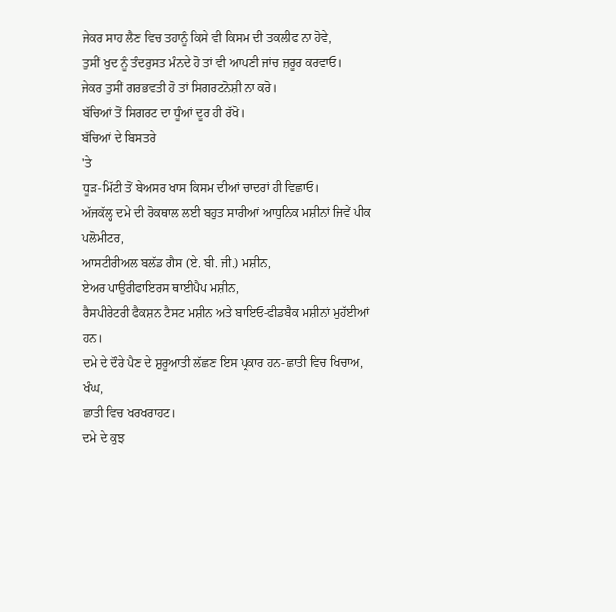ਜੇਕਰ ਸਾਹ ਲੈਣ ਵਿਚ ਤਹਾਨੂੰ ਕਿਸੇ ਵੀ ਕਿਸਮ ਦੀ ਤਕਲੀਫ ਨਾ ਹੋਵੇ,
ਤੁਸੀਂ ਖੁਦ ਨੂੰ ਤੰਦਰੁਸਤ ਮੰਨਦੇ ਹੋ ਤਾਂ ਵੀ ਆਪਣੀ ਜਾਂਚ ਜ਼ਰੂਰ ਕਰਵਾਓ।
ਜੇਕਰ ਤੁਸੀਂ ਗਰਭਵਤੀ ਹੋ ਤਾਂ ਸਿਗਰਟਨੋਸ਼ੀ ਨਾ ਕਰੋ।
ਬੱਚਿਆਂ ਤੋਂ ਸਿਗਰਟ ਦਾ ਧੂੰਆਂ ਦੂਰ ਹੀ ਰੱਖੋ।
ਬੱਚਿਆਂ ਦੇ ਬਿਸਤਰੇ
'ਤੇ
ਧੂੜ-ਮਿੱਟੀ ਤੋਂ ਬੇਅਸਰ ਖਾਸ ਕਿਸਮ ਦੀਆਂ ਚਾਦਰਾਂ ਹੀ ਵਿਛਾਓ।
ਅੱਜਕੱਲ੍ਹ ਦਮੇ ਦੀ ਰੋਕਥਾਲ ਲਈ ਬਹੁਤ ਸਾਰੀਆਂ ਆਧੁਨਿਕ ਮਸ਼ੀਨਾਂ ਜਿਵੇਂ ਪੀਕ ਪਲੋਮੀਟਰ,
ਆਸਟੀਰੀਅਲ ਬਲੱਡ ਗੈਸ (ਏ. ਬੀ. ਜੀ.) ਮਸ਼ੀਨ,
ਏਅਰ ਪਾਉਰੀਫਾਇਰਸ ਥਾਈਪੈਪ ਮਸ਼ੀਨ,
ਰੈਸਪੀਰੇਟਰੀ ਫੈਕਸ਼ਨ ਟੈਸਟ ਮਸ਼ੀਨ ਅਤੇ ਬਾਇਓ-ਫੀਡਬੈਕ ਮਸ਼ੀਨਾਂ ਮੁਹੱਈਆਂ ਹਨ।
ਦਮੇ ਦੇ ਦੌਰੇ ਪੈਣ ਦੇ ਸ਼ੁਰੂਆਤੀ ਲੱਛਣ ਇਸ ਪ੍ਰਕਾਰ ਹਨ-ਛਾਤੀ ਵਿਚ ਖਿਚਾਅ,
ਖੰਘ,
ਛਾਤੀ ਵਿਚ ਖਰਖਰਾਹਟ।
ਦਮੇ ਦੇ ਕੁਝ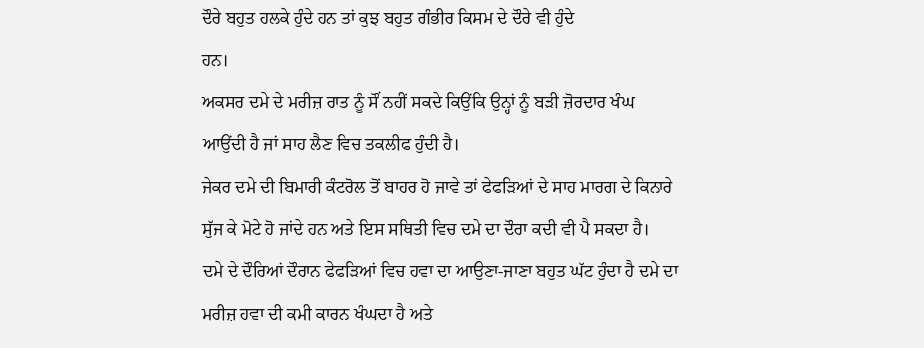ਦੌਰੇ ਬਹੁਤ ਹਲਕੇ ਹੁੰਦੇ ਹਨ ਤਾਂ ਕੁਝ ਬਹੁਤ ਗੰਭੀਰ ਕਿਸਮ ਦੇ ਦੌਰੇ ਵੀ ਹੁੰਦੇ
ਹਨ।
ਅਕਸਰ ਦਮੇ ਦੇ ਮਰੀਜ਼ ਰਾਤ ਨੂੰ ਸੌਂ ਨਹੀਂ ਸਕਦੇ ਕਿਉਂਕਿ ਉਨ੍ਹਾਂ ਨੂੰ ਬੜੀ ਜ਼ੋਰਦਾਰ ਖੰਘ
ਆਉਂਦੀ ਹੈ ਜਾਂ ਸਾਹ ਲੈਣ ਵਿਚ ਤਕਲੀਫ ਹੁੰਦੀ ਹੈ।
ਜੇਕਰ ਦਮੇ ਦੀ ਬਿਮਾਰੀ ਕੰਟਰੋਲ ਤੋਂ ਬਾਹਰ ਹੋ ਜਾਵੇ ਤਾਂ ਫੇਫੜਿਆਂ ਦੇ ਸਾਹ ਮਾਰਗ ਦੇ ਕਿਨਾਰੇ
ਸੁੱਜ ਕੇ ਮੋਟੇ ਹੋ ਜਾਂਦੇ ਹਨ ਅਤੇ ਇਸ ਸਥਿਤੀ ਵਿਚ ਦਮੇ ਦਾ ਦੌਰਾ ਕਦੀ ਵੀ ਪੈ ਸਕਦਾ ਹੈ।
ਦਮੇ ਦੇ ਦੌਰਿਆਂ ਦੌਰਾਨ ਫੇਫੜਿਆਂ ਵਿਚ ਹਵਾ ਦਾ ਆਉਣਾ-ਜਾਣਾ ਬਹੁਤ ਘੱਟ ਹੁੰਦਾ ਹੈ ਦਮੇ ਦਾ
ਮਰੀਜ਼ ਹਵਾ ਦੀ ਕਮੀ ਕਾਰਨ ਖੰਘਦਾ ਹੈ ਅਤੇ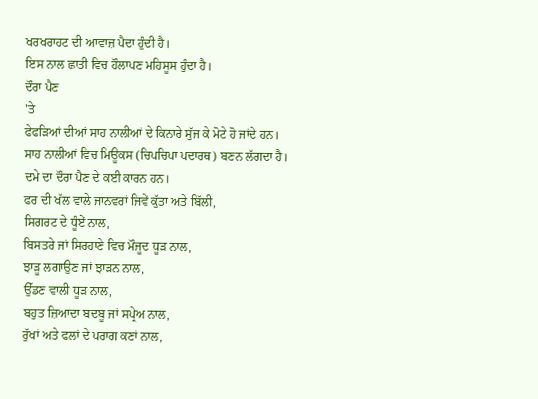ਖਰਖਰਾਹਟ ਦੀ ਆਵਾਜ਼ ਪੈਦਾ ਹੁੰਦੀ ਹੈ।
ਇਸ ਨਾਲ ਛਾਤੀ ਵਿਚ ਹੌਲਾਪਣ ਮਹਿਸੂਸ ਹੁੰਦਾ ਹੈ।
ਦੌਰਾ ਪੈਣ
'ਤੇ
ਫੇਫੜਿਆਂ ਦੀਆਂ ਸਾਹ ਨਾਲੀਆਂ ਦੇ ਕਿਨਾਰੇ ਸੁੱਜ ਕੇ ਮੋਟੇ ਹੋ ਜਾਂਦੇ ਹਨ।
ਸਾਹ ਨਾਲੀਆਂ ਵਿਚ ਮਿਊਕਸ (ਚਿਪਚਿਪਾ ਪਦਾਰਥ) ਬਣਨ ਲੱਗਦਾ ਹੈ।
ਦਮੇ ਦਾ ਦੌਰਾ ਪੈਣ ਦੇ ਕਈ ਕਾਰਨ ਹਨ।
ਫਰ ਦੀ ਖੱਲ ਵਾਲੇ ਜਾਨਵਰਾਂ ਜਿਵੇਂ ਕੁੱਤਾ ਅਤੇ ਬਿੱਲੀ,
ਸਿਗਰਟ ਦੇ ਧੂੰਏਂ ਨਾਲ,
ਬਿਸਤਰੇ ਜਾਂ ਸਿਰਹਾਣੇ ਵਿਚ ਮੌਜੂਦ ਧੂੜ ਨਾਲ,
ਝਾੜੂ ਲਗਾਉਣ ਜਾਂ ਝਾੜਨ ਨਾਲ,
ਉੱਡਣ ਵਾਲੀ ਧੂੜ ਨਾਲ,
ਬਹੁਤ ਜ਼ਿਆਦਾ ਬਦਬੂ ਜਾਂ ਸਪ੍ਰੇਅ ਨਾਲ,
ਰੁੱਖਾਂ ਅਤੇ ਫਲਾਂ ਦੇ ਪਰਾਗ ਕਣਾਂ ਨਾਲ,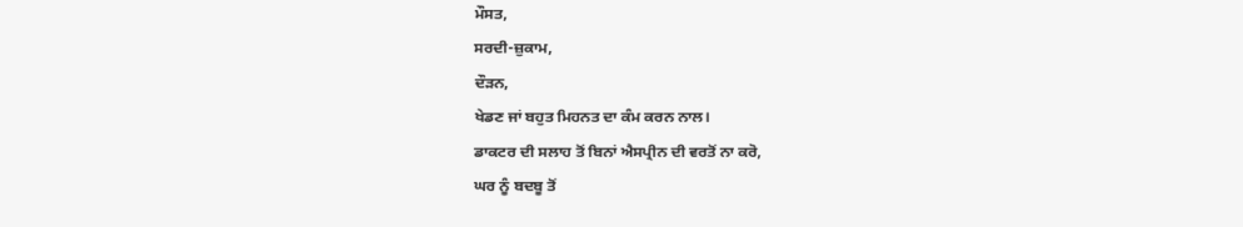ਮੌਸਤ,
ਸਰਦੀ-ਜ਼ੁਕਾਮ,
ਦੌੜਨ,
ਖੇਡਣ ਜਾਂ ਬਹੁਤ ਮਿਹਨਤ ਦਾ ਕੰਮ ਕਰਨ ਨਾਲ।
ਡਾਕਟਰ ਦੀ ਸਲਾਹ ਤੋਂ ਬਿਨਾਂ ਐਸਪ੍ਰੀਨ ਦੀ ਵਰਤੋਂ ਨਾ ਕਰੋ,
ਘਰ ਨੂੰ ਬਦਬੂ ਤੋਂ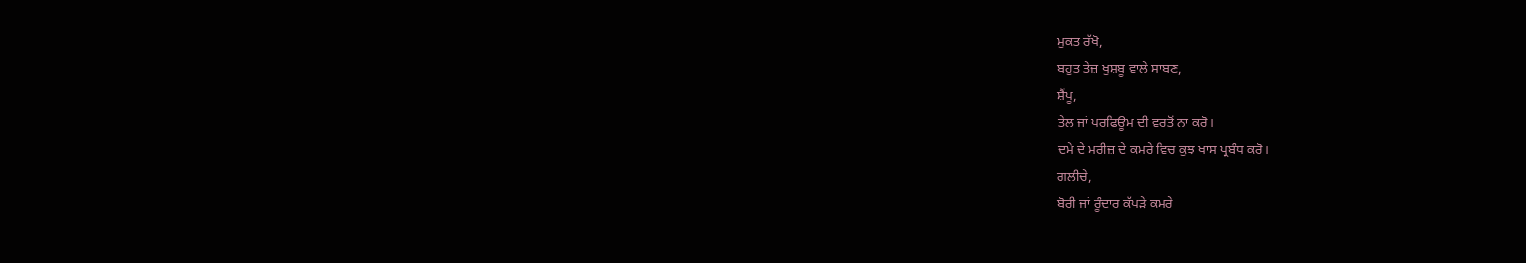ਮੁਕਤ ਰੱਖੋ,
ਬਹੁਤ ਤੇਜ਼ ਖੁਸ਼ਬੂ ਵਾਲੇ ਸਾਬਣ,
ਸ਼ੈਂਪੂ,
ਤੇਲ ਜਾਂ ਪਰਫਿਊਮ ਦੀ ਵਰਤੋਂ ਨਾ ਕਰੋ।
ਦਮੇ ਦੇ ਮਰੀਜ਼ ਦੇ ਕਮਰੇ ਵਿਚ ਕੁਝ ਖਾਸ ਪ੍ਰਬੰਧ ਕਰੋ।
ਗਲੀਚੇ,
ਬੋਰੀ ਜਾਂ ਰੂੰਦਾਰ ਕੱਪੜੇ ਕਮਰੇ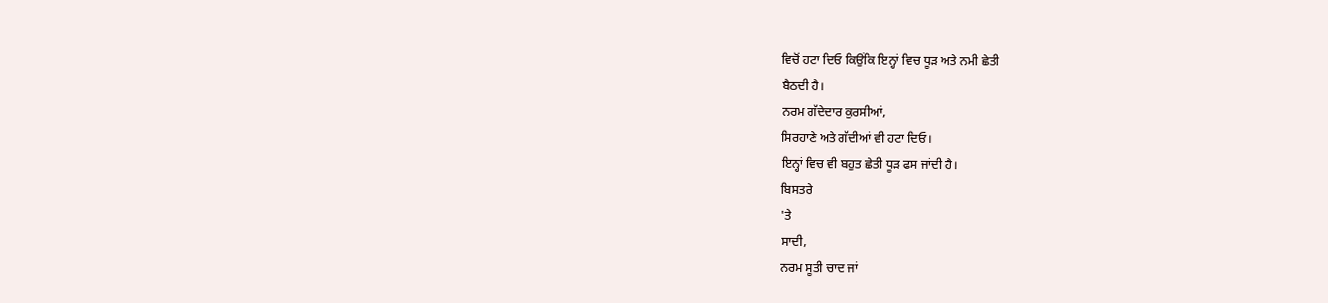ਵਿਚੋਂ ਹਟਾ ਦਿਓ ਕਿਉਂਕਿ ਇਨ੍ਹਾਂ ਵਿਚ ਧੂੜ ਅਤੇ ਨਮੀ ਛੇਤੀ
ਬੈਠਦੀ ਹੈ।
ਨਰਮ ਗੱਦੇਦਾਰ ਕੁਰਸੀਆਂ,
ਸਿਰਹਾਣੇ ਅਤੇ ਗੱਦੀਆਂ ਵੀ ਹਟਾ ਦਿਓ।
ਇਨ੍ਹਾਂ ਵਿਚ ਵੀ ਬਹੁਤ ਛੇਤੀ ਧੂੜ ਫਸ ਜਾਂਦੀ ਹੈ।
ਬਿਸਤਰੇ
'ਤੇ
ਸਾਦੀ,
ਨਰਮ ਸੂਤੀ ਚਾਦ ਜਾਂ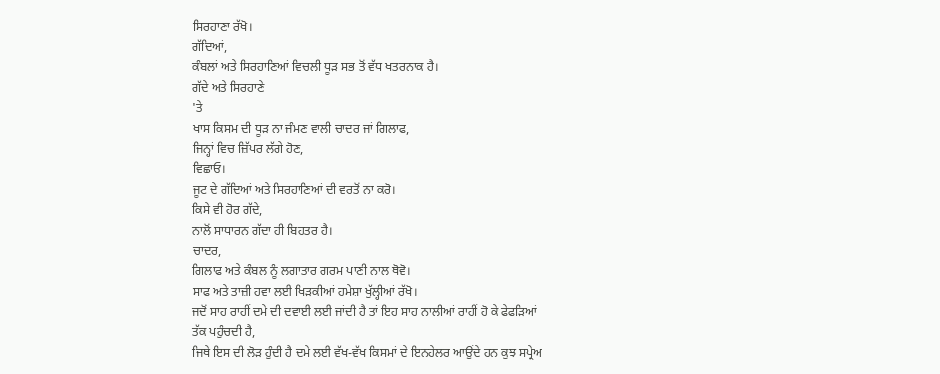ਸਿਰਹਾਣਾ ਰੱਖੋ।
ਗੱਦਿਆਂ,
ਕੰਬਲਾਂ ਅਤੇ ਸਿਰਹਾਣਿਆਂ ਵਿਚਲੀ ਧੂੜ ਸਭ ਤੋਂ ਵੱਧ ਖਤਰਨਾਕ ਹੈ।
ਗੱਦੇ ਅਤੇ ਸਿਰਹਾਣੇ
'ਤੇ
ਖਾਸ ਕਿਸਮ ਦੀ ਧੂੜ ਨਾ ਜੰਮਣ ਵਾਲੀ ਚਾਦਰ ਜਾਂ ਗਿਲਾਫ,
ਜਿਨ੍ਹਾਂ ਵਿਚ ਜ਼ਿੱਪਰ ਲੱਗੇ ਹੋਣ,
ਵਿਛਾਓ।
ਜੂਟ ਦੇ ਗੱਦਿਆਂ ਅਤੇ ਸਿਰਹਾਣਿਆਂ ਦੀ ਵਰਤੋਂ ਨਾ ਕਰੋ।
ਕਿਸੇ ਵੀ ਹੋਰ ਗੱਦੇ,
ਨਾਲੋਂ ਸਾਧਾਰਨ ਗੱਦਾ ਹੀ ਬਿਹਤਰ ਹੈ।
ਚਾਦਰ,
ਗਿਲਾਫ ਅਤੇ ਕੰਬਲ ਨੂੰ ਲਗਾਤਾਰ ਗਰਮ ਪਾਣੀ ਨਾਲ ਥੋਵੋ।
ਸਾਫ ਅਤੇ ਤਾਜ਼ੀ ਹਵਾ ਲਈ ਖਿੜਕੀਆਂ ਹਮੇਸ਼ਾ ਖੁੱਲ੍ਹੀਆਂ ਰੱਖੋ।
ਜਦੋਂ ਸਾਹ ਰਾਹੀਂ ਦਮੇ ਦੀ ਦਵਾਈ ਲਈ ਜਾਂਦੀ ਹੈ ਤਾਂ ਇਹ ਸਾਹ ਨਾਲੀਆਂ ਰਾਹੀਂ ਹੋ ਕੇ ਫੇਫੜਿਆਂ
ਤੱਕ ਪਹੁੰਚਦੀ ਹੈ,
ਜਿਥੇ ਇਸ ਦੀ ਲੋੜ ਹੁੰਦੀ ਹੈ ਦਮੇ ਲਈ ਵੱਖ-ਵੱਖ ਕਿਸਮਾਂ ਦੇ ਇਨਹੇਲਰ ਆਉਂਦੇ ਹਨ ਕੁਝ ਸਪ੍ਰੇਅ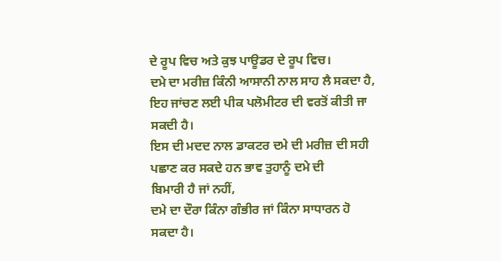ਦੇ ਰੂਪ ਵਿਚ ਅਤੇ ਕੁਝ ਪਾਊਡਰ ਦੇ ਰੂਪ ਵਿਚ।
ਦਮੇ ਦਾ ਮਰੀਜ਼ ਕਿੰਨੀ ਆਸਾਨੀ ਨਾਲ ਸਾਹ ਲੈ ਸਕਦਾ ਹੈ,
ਇਹ ਜਾਂਚਣ ਲਈ ਪੀਕ ਪਲੋਮੀਟਰ ਦੀ ਵਰਤੋਂ ਕੀਤੀ ਜਾ ਸਕਦੀ ਹੈ।
ਇਸ ਦੀ ਮਦਦ ਨਾਲ ਡਾਕਟਰ ਦਮੇ ਦੀ ਮਰੀਜ਼ ਦੀ ਸਹੀ ਪਛਾਣ ਕਰ ਸਕਦੇ ਹਨ ਭਾਵ ਤੁਹਾਨੂੰ ਦਮੇ ਦੀ
ਬਿਮਾਰੀ ਹੈ ਜਾਂ ਨਹੀਂ,
ਦਮੇ ਦਾ ਦੌਰਾ ਕਿੰਨਾ ਗੰਭੀਰ ਜਾਂ ਕਿੰਨਾ ਸਾਧਾਰਨ ਹੋ ਸਕਦਾ ਹੈ।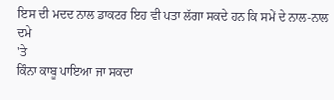ਇਸ ਦੀ ਮਦਦ ਨਾਲ ਡਾਕਟਰ ਇਹ ਵੀ ਪਤਾ ਲੱਗਾ ਸਕਦੇ ਹਨ ਕਿ ਸਮੇਂ ਦੇ ਨਾਲ-ਨਾਲ ਦਮੇ
'ਤੇ
ਕਿੰਨਾ ਕਾਬੂ ਪਾਇਆ ਜਾ ਸਕਦਾ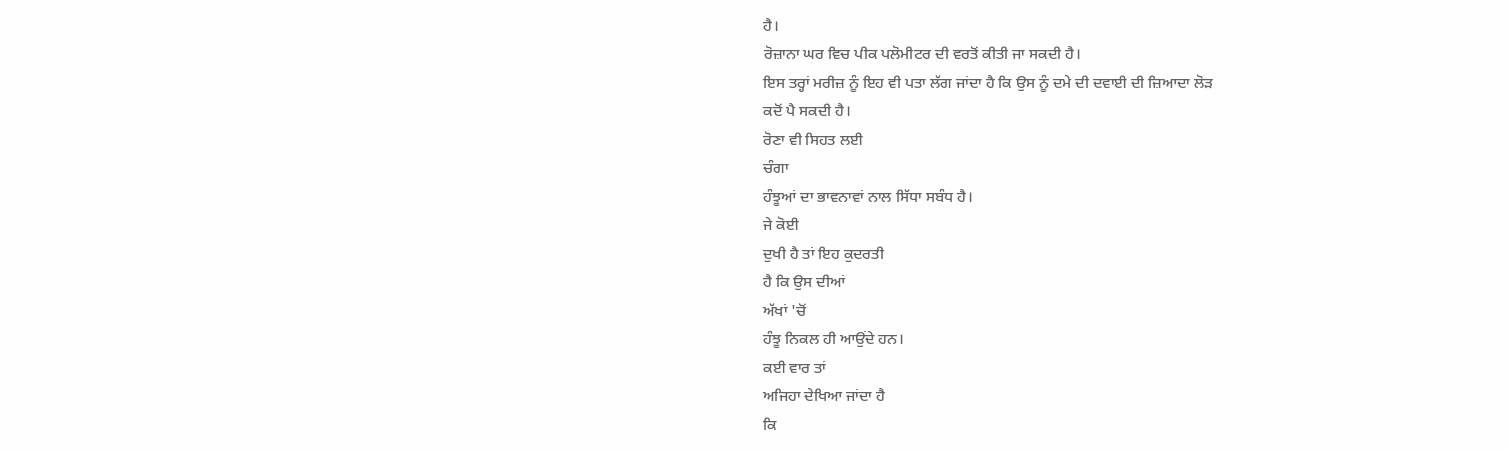ਹੈ।
ਰੋਜ਼ਾਨਾ ਘਰ ਵਿਚ ਪੀਕ ਪਲੋਮੀਟਰ ਦੀ ਵਰਤੋਂ ਕੀਤੀ ਜਾ ਸਕਦੀ ਹੈ।
ਇਸ ਤਰ੍ਹਾਂ ਮਰੀਜ਼ ਨੂੰ ਇਹ ਵੀ ਪਤਾ ਲੱਗ ਜਾਂਦਾ ਹੈ ਕਿ ਉਸ ਨੂੰ ਦਮੇ ਦੀ ਦਵਾਈ ਦੀ ਜ਼ਿਆਦਾ ਲੋੜ
ਕਦੋਂ ਪੈ ਸਕਦੀ ਹੈ।
ਰੋਣਾ ਵੀ ਸਿਹਤ ਲਈ
ਚੰਗਾ
ਹੰਝੂਆਂ ਦਾ ਭਾਵਨਾਵਾਂ ਨਾਲ ਸਿੱਧਾ ਸਬੰਧ ਹੈ।
ਜੇ ਕੋਈ
ਦੁਖੀ ਹੈ ਤਾਂ ਇਹ ਕੁਦਰਤੀ
ਹੈ ਕਿ ਉਸ ਦੀਆਂ
ਅੱਖਾਂ 'ਚੋਂ
ਹੰਝੂ ਨਿਕਲ ਹੀ ਆਉਂਦੇ ਹਨ।
ਕਈ ਵਾਰ ਤਾਂ
ਅਜਿਹਾ ਦੇਖਿਆ ਜਾਂਦਾ ਹੈ
ਕਿ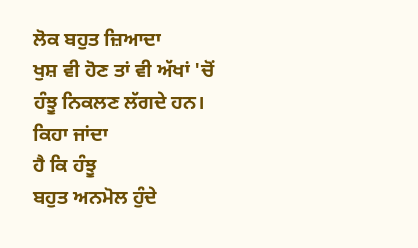ਲੋਕ ਬਹੁਤ ਜ਼ਿਆਦਾ
ਖੁਸ਼ ਵੀ ਹੋਣ ਤਾਂ ਵੀ ਅੱਖਾਂ 'ਚੋਂ
ਹੰਝੂ ਨਿਕਲਣ ਲੱਗਦੇ ਹਨ।
ਕਿਹਾ ਜਾਂਦਾ
ਹੈ ਕਿ ਹੰਝੂ
ਬਹੁਤ ਅਨਮੋਲ ਹੁੰਦੇ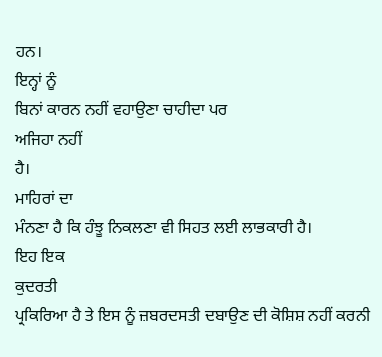ਹਨ।
ਇਨ੍ਹਾਂ ਨੂੰ
ਬਿਨਾਂ ਕਾਰਨ ਨਹੀਂ ਵਹਾਉਣਾ ਚਾਹੀਦਾ ਪਰ
ਅਜਿਹਾ ਨਹੀਂ
ਹੈ।
ਮਾਹਿਰਾਂ ਦਾ
ਮੰਨਣਾ ਹੈ ਕਿ ਹੰਝੂ ਨਿਕਲਣਾ ਵੀ ਸਿਹਤ ਲਈ ਲਾਭਕਾਰੀ ਹੈ।
ਇਹ ਇਕ
ਕੁਦਰਤੀ
ਪ੍ਰਕਿਰਿਆ ਹੈ ਤੇ ਇਸ ਨੂੰ ਜ਼ਬਰਦਸਤੀ ਦਬਾਉਣ ਦੀ ਕੋਸ਼ਿਸ਼ ਨਹੀਂ ਕਰਨੀ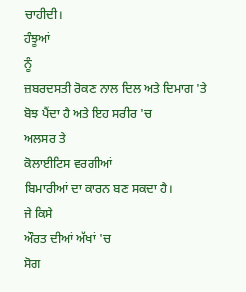ਚਾਹੀਦੀ।
ਹੰਝੂਆਂ
ਨੂੰ
ਜ਼ਬਰਦਸਤੀ ਰੋਕਣ ਨਾਲ ਦਿਲ ਅਤੇ ਦਿਮਾਗ 'ਤੇ
ਬੋਝ ਪੈਂਦਾ ਹੈ ਅਤੇ ਇਹ ਸਰੀਰ 'ਚ
ਅਲਸਰ ਤੇ
ਕੋਲਾਈਟਿਸ ਵਰਗੀਆਂ
ਬਿਮਾਰੀਆਂ ਦਾ ਕਾਰਨ ਬਣ ਸਕਦਾ ਹੈ।
ਜੇ ਕਿਸੇ
ਔਰਤ ਦੀਆਂ ਅੱਖਾਂ 'ਚ
ਸੋਗ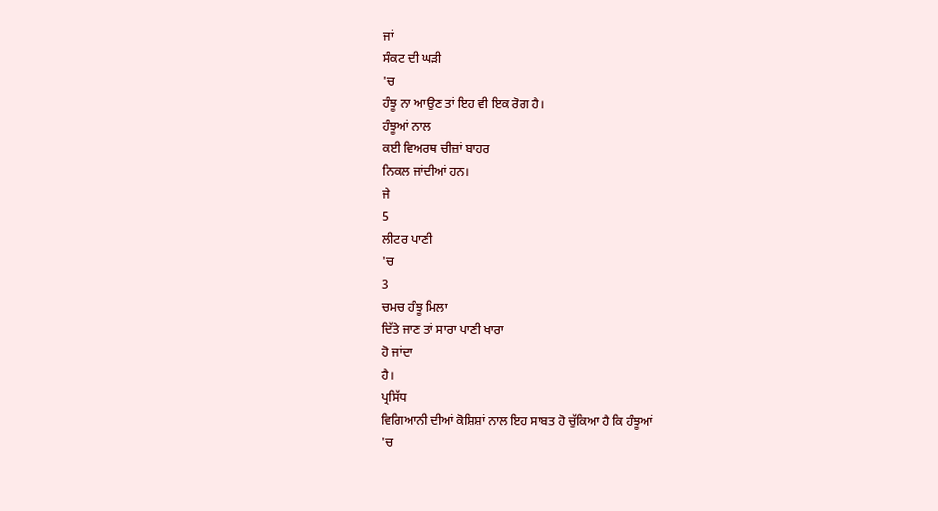ਜਾਂ
ਸੰਕਟ ਦੀ ਘੜੀ
'ਚ
ਹੰਝੂ ਨਾ ਆਉਣ ਤਾਂ ਇਹ ਵੀ ਇਕ ਰੋਗ ਹੈ।
ਹੰਝੂਆਂ ਨਾਲ
ਕਈ ਵਿਅਰਥ ਚੀਜ਼ਾਂ ਬਾਹਰ
ਨਿਕਲ ਜਾਂਦੀਆਂ ਹਨ।
ਜੇ
5
ਲੀਟਰ ਪਾਣੀ
'ਚ
3
ਚਮਚ ਹੰਝੂ ਮਿਲਾ
ਦਿੱਤੇ ਜਾਣ ਤਾਂ ਸਾਰਾ ਪਾਣੀ ਖਾਰਾ
ਹੋ ਜਾਂਦਾ
ਹੈ।
ਪ੍ਰਸਿੱਧ
ਵਿਗਿਆਨੀ ਦੀਆਂ ਕੋਸ਼ਿਸ਼ਾਂ ਨਾਲ ਇਹ ਸਾਬਤ ਹੋ ਚੁੱਕਿਆ ਹੈ ਕਿ ਹੰਝੂਆਂ
'ਚ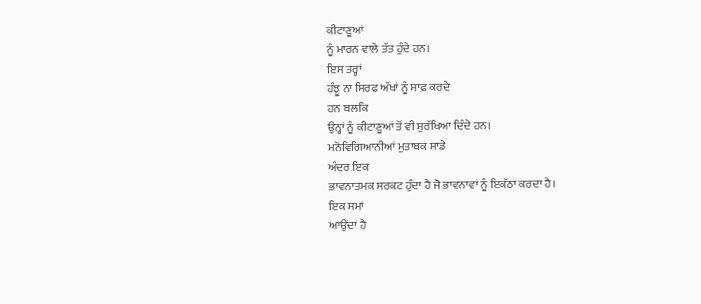ਕੀਟਾਣੂਆਂ
ਨੂੰ ਮਾਰਨ ਵਾਲੇ ਤੱਤ ਹੁੰਦੇ ਹਨ।
ਇਸ ਤਰ੍ਹਾਂ
ਹੰਝੂ ਨਾ ਸਿਰਫ ਅੱਖਾਂ ਨੂੰ ਸਾਫ਼ ਕਰਦੇ
ਹਨ ਬਲਕਿ
ਉਨ੍ਹਾਂ ਨੂੰ ਕੀਟਾਣੂਆਂ ਤੋਂ ਵੀ ਸੁਰੱਖਿਆ ਦਿੰਦੇ ਹਨ।
ਮਨੋਵਿਗਿਆਨੀਆਂ ਮੁਤਾਬਕ ਸਾਡੇ
ਅੰਦਰ ਇਕ
ਭਾਵਨਾਤਮਕ ਸਰਕਟ ਹੁੰਦਾ ਹੈ ਜੋ ਭਾਵਨਾਵਾਂ ਨੂੰ ਇਕੱਠਾ ਕਰਦਾ ਹੈ।
ਇਕ ਸਮਾਂ
ਆਉਂਦਾ ਹੈ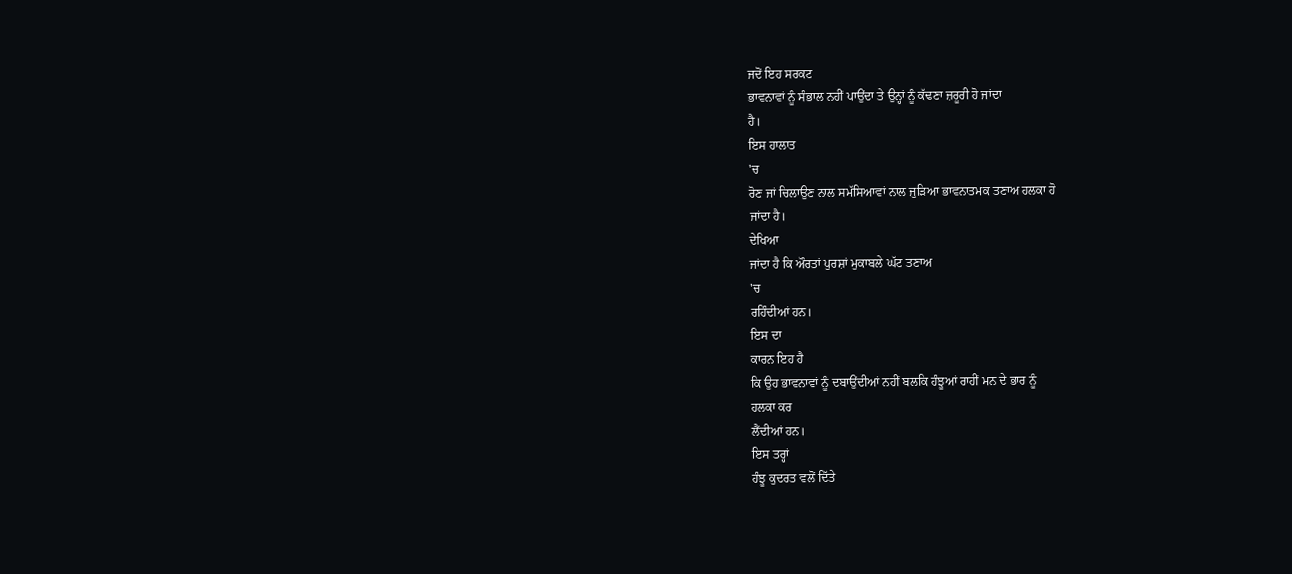ਜਦੋਂ ਇਹ ਸਰਕਟ
ਭਾਵਨਾਵਾਂ ਨੂੰ ਸੰਭਾਲ ਨਹੀਂ ਪਾਉਂਦਾ ਤੇ ਉਨ੍ਹਾਂ ਨੂੰ ਕੱਢਣਾ ਜ਼ਰੂਰੀ ਹੋ ਜਾਂਦਾ
ਹੈ।
ਇਸ ਹਾਲਾਤ
'ਚ
ਰੋਣ ਜਾਂ ਚਿਲਾਉਣ ਨਾਲ ਸਮੱਸਿਆਵਾਂ ਨਾਲ ਜੁੜਿਆ ਭਾਵਨਾਤਮਕ ਤਣਾਅ ਹਲਕਾ ਹੋ
ਜਾਂਦਾ ਹੈ।
ਦੇਖਿਆ
ਜਾਂਦਾ ਹੈ ਕਿ ਔਰਤਾਂ ਪੁਰਸ਼ਾਂ ਮੁਕਾਬਲੇ ਘੱਟ ਤਣਾਅ
'ਚ
ਰਹਿੰਦੀਆਂ ਹਨ।
ਇਸ ਦਾ
ਕਾਰਨ ਇਹ ਹੈ
ਕਿ ਉਹ ਭਾਵਨਾਵਾਂ ਨੂੰ ਦਬਾਉਂਦੀਆਂ ਨਹੀਂ ਬਲਕਿ ਹੰਝੂਆਂ ਰਾਹੀਂ ਮਨ ਦੇ ਭਾਰ ਨੂੰ
ਹਲਕਾ ਕਰ
ਲੈਂਦੀਆਂ ਹਨ।
ਇਸ ਤਰ੍ਹਾਂ
ਹੰਝੂ ਕੁਦਰਤ ਵਲੋਂ ਦਿੱਤੇ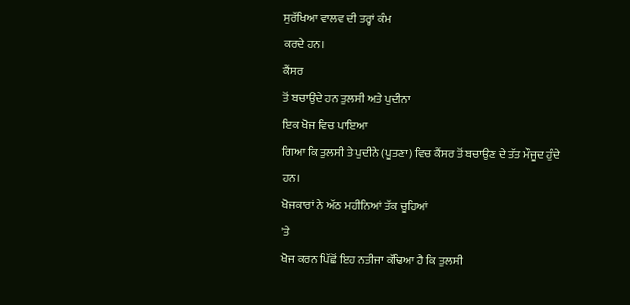ਸੁਰੱਖਿਆ ਵਾਲਵ ਦੀ ਤਰ੍ਹਾਂ ਕੰਮ
ਕਰਦੇ ਹਨ।
ਕੈਂਸਰ
ਤੋਂ ਬਚਾਉਂਦੇ ਹਨ ਤੁਲਸੀ ਅਤੇ ਪੁਦੀਨਾ
ਇਕ ਖੋਜ ਵਿਚ ਪਾਇਆ
ਗਿਆ ਕਿ ਤੁਲਸੀ ਤੇ ਪੁਦੀਨੇ (ਪੂਤਣਾ) ਵਿਚ ਕੈਂਸਰ ਤੋਂ ਬਚਾਉਣ ਦੇ ਤੱਤ ਮੌਜੂਦ ਹੁੰਦੇ ਹਨ।
ਖੋਜਕਾਰਾਂ ਨੇ ਅੱਠ ਮਹੀਨਿਆਂ ਤੱਕ ਚੂਹਿਆਂ
'ਤੇ
ਖੋਜ ਕਰਨ ਪਿੱਛੋਂ ਇਹ ਨਤੀਜਾ ਕੱਢਿਆ ਹੈ ਕਿ ਤੁਲਸੀ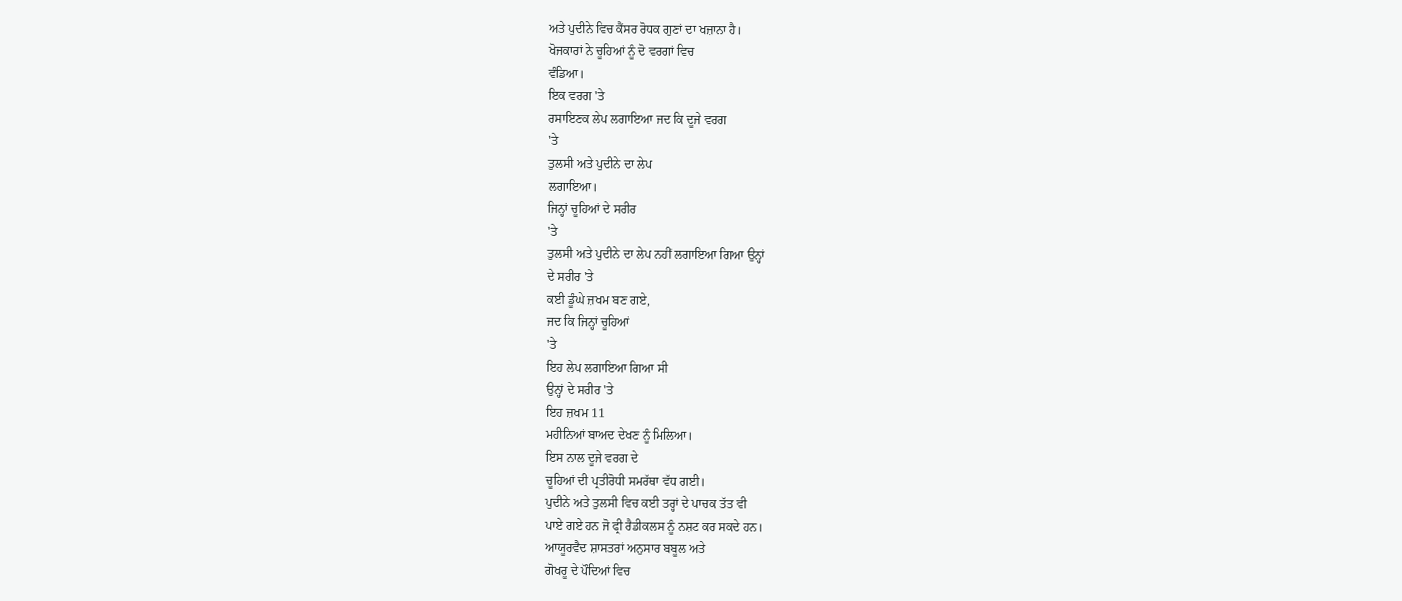ਅਤੇ ਪੁਦੀਨੇ ਵਿਚ ਕੈਂਸਰ ਰੋਧਕ ਗੁਣਾਂ ਦਾ ਖਜ਼ਾਨਾ ਹੈ।
ਖੋਜਕਾਰਾਂ ਨੇ ਚੂਹਿਆਂ ਨੂੰ ਦੋ ਵਰਗਾਂ ਵਿਚ
ਵੰਡਿਆ।
ਇਕ ਵਰਗ 'ਤੇ
ਰਸਾਇਣਕ ਲੇਪ ਲਗਾਇਆ ਜਦ ਕਿ ਦੂਜੇ ਵਰਗ
'ਤੇ
ਤੁਲਸੀ ਅਤੇ ਪੁਦੀਨੇ ਦਾ ਲੇਪ
ਲਗਾਇਆ।
ਜਿਨ੍ਹਾਂ ਚੂਹਿਆਂ ਦੇ ਸਰੀਰ
'ਤੇ
ਤੁਲਸੀ ਅਤੇ ਪੁਦੀਨੇ ਦਾ ਲੇਪ ਨਹੀਂ ਲਗਾਇਆ ਗਿਆ ਉਨ੍ਹਾਂ
ਦੇ ਸਰੀਰ 'ਤੇ
ਕਈ ਡੂੰਘੇ ਜ਼ਖਮ ਬਣ ਗਏ,
ਜਦ ਕਿ ਜਿਨ੍ਹਾਂ ਚੂਹਿਆਂ
'ਤੇ
ਇਹ ਲੇਪ ਲਗਾਇਆ ਗਿਆ ਸੀ
ਉਨ੍ਹਾਂ ਦੇ ਸਰੀਰ 'ਤੇ
ਇਹ ਜ਼ਖਮ 11
ਮਹੀਨਿਆਂ ਬਾਅਦ ਦੇਖਣ ਨੂੰ ਮਿਲਿਆ।
ਇਸ ਨਾਲ ਦੂਜੇ ਵਰਗ ਦੇ
ਚੂਹਿਆਂ ਦੀ ਪ੍ਰਤੀਰੋਧੀ ਸਮਰੱਥਾ ਵੱਧ ਗਈ।
ਪੁਦੀਨੇ ਅਤੇ ਤੁਲਸੀ ਵਿਚ ਕਈ ਤਰ੍ਹਾਂ ਦੇ ਪਾਚਕ ਤੱਤ ਵੀ
ਪਾਏ ਗਏ ਹਨ ਜੋ ਫ੍ਰੀ ਰੈਡੀਕਲਸ ਨੂੰ ਨਸ਼ਟ ਕਰ ਸਕਦੇ ਹਨ।
ਆਯੂਰਵੈਦ ਸ਼ਾਸਤਰਾਂ ਅਨੁਸਾਰ ਬਬੂਲ ਅਤੇ
ਗੋਖਰੂ ਦੇ ਪੌਦਿਆਂ ਵਿਚ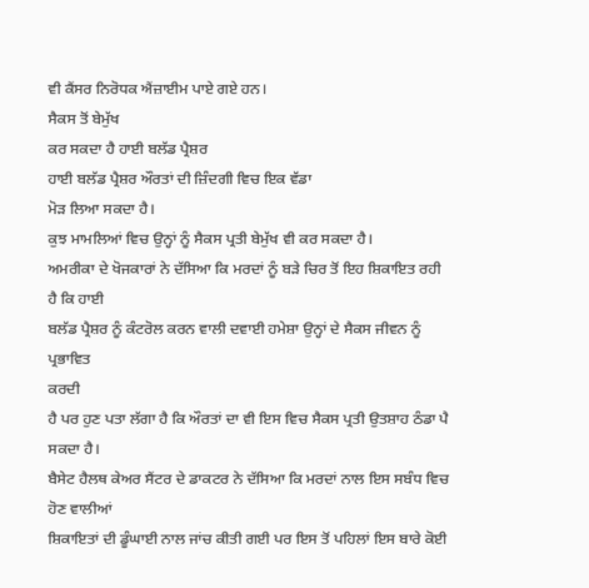ਵੀ ਕੈਂਸਰ ਨਿਰੋਧਕ ਐਂਜ਼ਾਈਮ ਪਾਏ ਗਏ ਹਨ।
ਸੈਕਸ ਤੋਂ ਬੇਮੁੱਖ
ਕਰ ਸਕਦਾ ਹੈ ਹਾਈ ਬਲੱਡ ਪ੍ਰੈਸ਼ਰ
ਹਾਈ ਬਲੱਡ ਪ੍ਰੈਸ਼ਰ ਔਰਤਾਂ ਦੀ ਜ਼ਿੰਦਗੀ ਵਿਚ ਇਕ ਵੱਡਾ
ਮੋੜ ਲਿਆ ਸਕਦਾ ਹੈ।
ਕੁਝ ਮਾਮਲਿਆਂ ਵਿਚ ਉਨ੍ਹਾਂ ਨੂੰ ਸੈਕਸ ਪ੍ਰਤੀ ਬੇਮੁੱਖ ਵੀ ਕਰ ਸਕਦਾ ਹੈ।
ਅਮਰੀਕਾ ਦੇ ਖੋਜਕਾਰਾਂ ਨੇ ਦੱਸਿਆ ਕਿ ਮਰਦਾਂ ਨੂੰ ਬੜੇ ਚਿਰ ਤੋਂ ਇਹ ਸ਼ਿਕਾਇਤ ਰਹੀ ਹੈ ਕਿ ਹਾਈ
ਬਲੱਡ ਪ੍ਰੈਸ਼ਰ ਨੂੰ ਕੰਟਰੋਲ ਕਰਨ ਵਾਲੀ ਦਵਾਈ ਹਮੇਸ਼ਾ ਉਨ੍ਹਾਂ ਦੇ ਸੈਕਸ ਜੀਵਨ ਨੂੰ ਪ੍ਰਭਾਵਿਤ
ਕਰਦੀ
ਹੈ ਪਰ ਹੁਣ ਪਤਾ ਲੱਗਾ ਹੈ ਕਿ ਔਰਤਾਂ ਦਾ ਵੀ ਇਸ ਵਿਚ ਸੈਕਸ ਪ੍ਰਤੀ ਉਤਸ਼ਾਹ ਠੰਡਾ ਪੈ ਸਕਦਾ ਹੈ।
ਬੈਸੇਟ ਹੈਲਥ ਕੇਅਰ ਸੈਂਟਰ ਦੇ ਡਾਕਟਰ ਨੇ ਦੱਸਿਆ ਕਿ ਮਰਦਾਂ ਨਾਲ ਇਸ ਸਬੰਧ ਵਿਚ ਹੋਣ ਵਾਲੀਆਂ
ਸ਼ਿਕਾਇਤਾਂ ਦੀ ਡੂੰਘਾਈ ਨਾਲ ਜਾਂਚ ਕੀਤੀ ਗਈ ਪਰ ਇਸ ਤੋਂ ਪਹਿਲਾਂ ਇਸ ਬਾਰੇ ਕੋਈ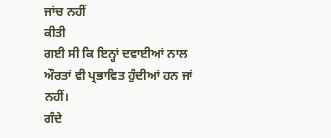ਜਾਂਚ ਨਹੀਂ
ਕੀਤੀ
ਗਈ ਸੀ ਕਿ ਇਨ੍ਹਾਂ ਦਵਾਈਆਂ ਨਾਲ ਔਰਤਾਂ ਵੀ ਪ੍ਰਭਾਵਿਤ ਹੁੰਦੀਆਂ ਹਨ ਜਾਂ ਨਹੀਂ।
ਗੰਦੇ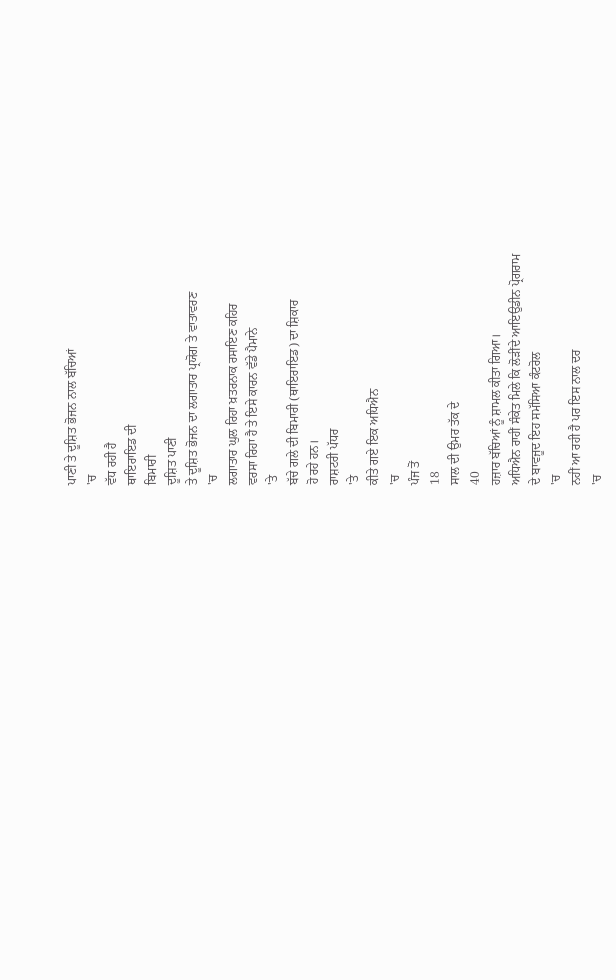ਪਾਣੀ ਤੇ ਦੂਸ਼ਿਤ ਭੋਜਨ ਨਾਲ ਬੱਚਿਆਂ
'ਚ
ਵੱਧ ਰਹੀ ਹੈ
ਥਾਇਰਾਇਡ ਦੀ
ਬਿਮਾਰੀ
ਦੂਸ਼ਿਤ ਪਾਣੀ
ਤੇ ਦੂਸ਼ਿਤ ਭੋਜਨ ਦਾ ਲਗਾਤਾਰ ਪ੍ਰਯੋਗ ਤੇ ਵਾਤਾਵਰਣ
'ਚ
ਲਗਾਤਾਰ ਘੁਲ ਰਿਹਾ ਖ਼ਤਰਨਾਕ ਰਸਾਇਣ ਕਹਿਰ
ਵਰਸਾ ਰਿਹਾ ਹੈ ਤੇ ਇਸੇ ਕਾਰਨ ਵੱਡੇ ਪੈਮਾਨੇ
'ਤੇ
ਬੱਚੇ ਗਲੇ ਦੀ ਬਿਮਾਰੀ (ਥਾਇਰਾਇਡ) ਦਾ ਸ਼ਿਕਾਰ
ਹੋ ਰਹੇ ਹਨ।
ਰਾਸ਼ਟਰੀ ਪੱਧਰ
'ਤੇ
ਕੀਤੇ ਗਏ ਇਕ ਅਧਿਐਨ
'ਚ
ਪੰਜ ਤੋਂ
18
ਸਾਲ ਦੀ ਉਮਰ ਤੱਕ ਦੇ
40
ਹਜ਼ਾਰ ਬੱਚਿਆਂ ਨੂੰ ਸ਼ਾਮਲ ਕੀਤਾ ਗਿਆ।
ਅਧਿਐਨ ਰਾਹੀਂ ਸੰਕੇਤ ਮਿਲੇ ਕਿ ਲੋੜੀਂਦੇ ਆਇਉਡੀਨ ਪ੍ਰੋਗਰਾਮ
ਦੇ ਬਾਵਜੂਦ ਇਹ ਸਮੱਸਿਆ ਕੰਟਰੋਲ
'ਚ
ਨਹੀਂ ਆ ਰਹੀ ਹੈ ਪਰ ਇਸ ਨਾਲ ਦਰ
'ਚ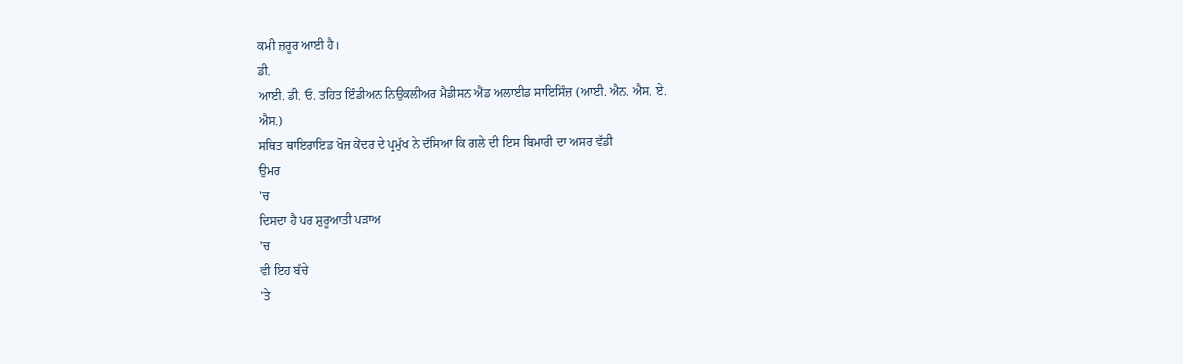ਕਮੀ ਜ਼ਰੂਰ ਆਈ ਹੈ।
ਡੀ.
ਆਈ. ਡੀ. ਓ. ਤਹਿਤ ਇੰਡੀਅਨ ਨਿਉਕਲੀਅਰ ਮੈਡੀਸਨ ਐਂਡ ਅਲਾਈਡ ਸਾਇਸਿੰਜ਼ (ਆਈ. ਐਨ. ਐਸ. ਏ.
ਐਸ.)
ਸਥਿਤ ਥਾਇਰਾਇਡ ਖੋਜ ਕੇਂਦਰ ਦੇ ਪ੍ਰਮੁੱਖ ਨੇ ਦੱਸਿਆ ਕਿ ਗਲੇ ਦੀ ਇਸ ਬਿਮਾਰੀ ਦਾ ਅਸਰ ਵੱਡੀ
ਉਮਰ
'ਚ
ਦਿਸਦਾ ਹੈ ਪਰ ਸ਼ੁਰੂਆਤੀ ਪੜਾਅ
'ਚ
ਵੀ ਇਹ ਬੱਚੇ
'ਤੇ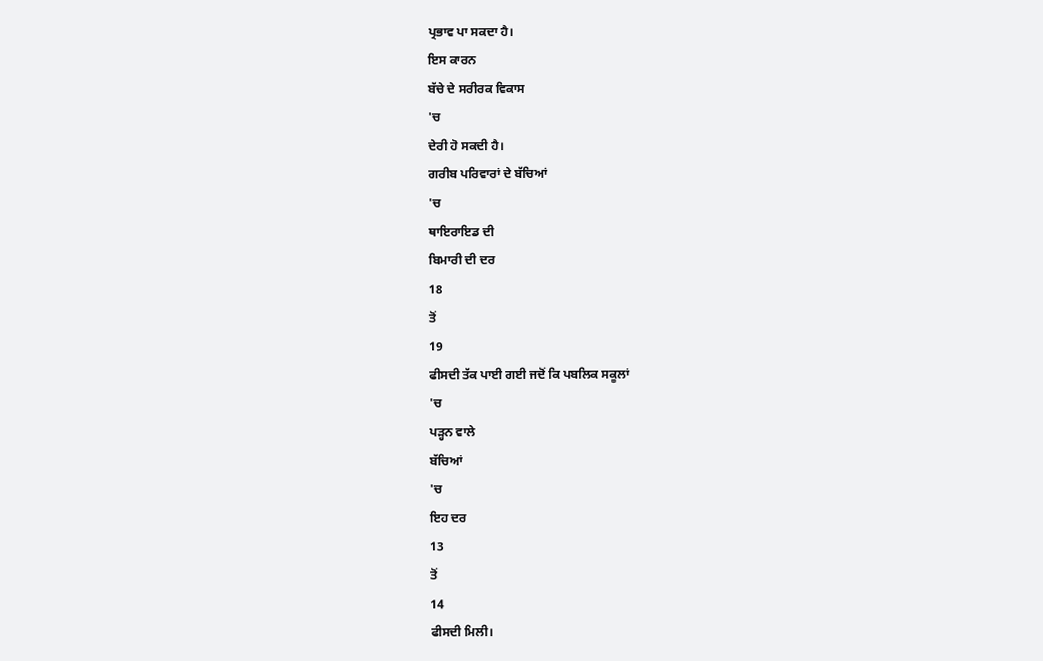ਪ੍ਰਭਾਵ ਪਾ ਸਕਦਾ ਹੈ।
ਇਸ ਕਾਰਨ
ਬੱਚੇ ਦੇ ਸਰੀਰਕ ਵਿਕਾਸ
'ਚ
ਦੇਰੀ ਹੋ ਸਕਦੀ ਹੈ।
ਗਰੀਬ ਪਰਿਵਾਰਾਂ ਦੇ ਬੱਚਿਆਂ
'ਚ
ਥਾਇਰਾਇਡ ਦੀ
ਬਿਮਾਰੀ ਦੀ ਦਰ
18
ਤੋਂ
19
ਫੀਸਦੀ ਤੱਕ ਪਾਈ ਗਈ ਜਦੋਂ ਕਿ ਪਬਲਿਕ ਸਕੂਲਾਂ
'ਚ
ਪੜ੍ਹਨ ਵਾਲੇ
ਬੱਚਿਆਂ
'ਚ
ਇਹ ਦਰ
13
ਤੋਂ
14
ਫੀਸਦੀ ਮਿਲੀ।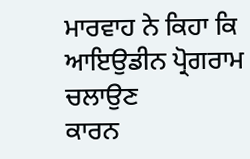ਮਾਰਵਾਹ ਨੇ ਕਿਹਾ ਕਿ ਆਇਉਡੀਨ ਪ੍ਰੋਗਰਾਮ ਚਲਾਉਣ
ਕਾਰਨ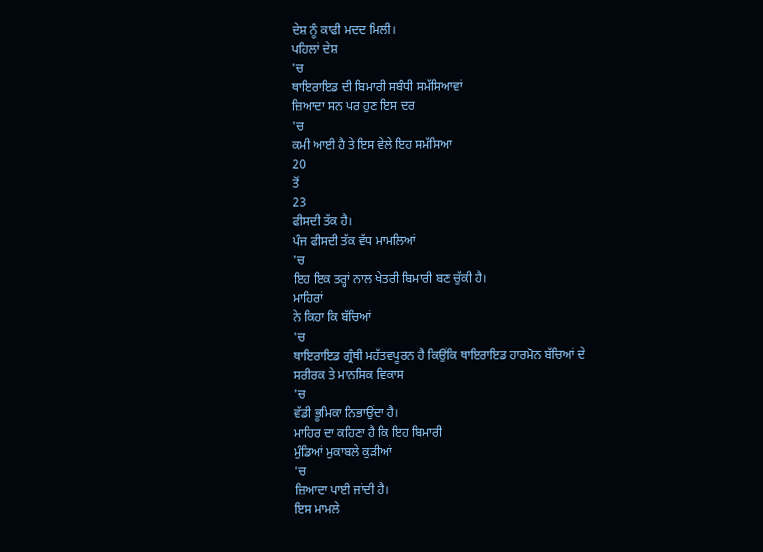ਦੇਸ਼ ਨੂੰ ਕਾਫੀ ਮਦਦ ਮਿਲੀ।
ਪਹਿਲਾਂ ਦੇਸ਼
'ਚ
ਥਾਇਰਾਇਡ ਦੀ ਬਿਮਾਰੀ ਸਬੰਧੀ ਸਮੱਸਿਆਵਾਂ
ਜ਼ਿਆਦਾ ਸਨ ਪਰ ਹੁਣ ਇਸ ਦਰ
'ਚ
ਕਮੀ ਆਈ ਹੈ ਤੇ ਇਸ ਵੇਲੇ ਇਹ ਸਮੱਸਿਆ
20
ਤੋਂ
23
ਫੀਸਦੀ ਤੱਕ ਹੈ।
ਪੰਜ ਫੀਸਦੀ ਤੱਕ ਵੱਧ ਮਾਮਲਿਆਂ
'ਚ
ਇਹ ਇਕ ਤਰ੍ਹਾਂ ਨਾਲ ਖੇਤਰੀ ਬਿਮਾਰੀ ਬਣ ਚੁੱਕੀ ਹੈ।
ਮਾਹਿਰਾਂ
ਨੇ ਕਿਹਾ ਕਿ ਬੱਚਿਆਂ
'ਚ
ਥਾਇਰਾਇਡ ਗ੍ਰੰਥੀ ਮਹੱਤਵਪੂਰਨ ਹੈ ਕਿਉਂਕਿ ਥਾਇਰਾਇਡ ਹਾਰਮੋਨ ਬੱਚਿਆਂ ਦੇ
ਸਰੀਰਕ ਤੇ ਮਾਨਸਿਕ ਵਿਕਾਸ
'ਚ
ਵੱਡੀ ਭੂਮਿਕਾ ਨਿਭਾਉਂਦਾ ਹੈ।
ਮਾਹਿਰ ਦਾ ਕਹਿਣਾ ਹੈ ਕਿ ਇਹ ਬਿਮਾਰੀ
ਮੁੰਡਿਆਂ ਮੁਕਾਬਲੇ ਕੁੜੀਆਂ
'ਚ
ਜ਼ਿਆਦਾ ਪਾਈ ਜਾਂਦੀ ਹੈ।
ਇਸ ਮਾਮਲੇ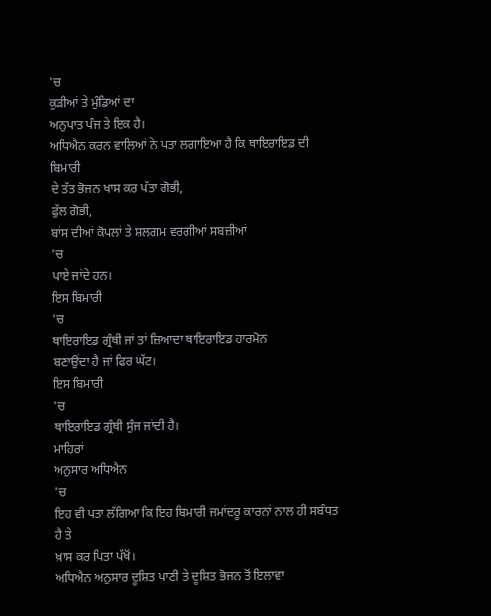'ਚ
ਕੁੜੀਆਂ ਤੇ ਮੁੰਡਿਆਂ ਦਾ
ਅਨੁਪਾਤ ਪੰਜ ਤੇ ਇਕ ਹੈ।
ਅਧਿਐਨ ਕਰਨ ਵਾਲਿਆਂ ਨੇ ਪਤਾ ਲਗਾਇਆ ਹੈ ਕਿ ਥਾਇਰਾਇਡ ਦੀ ਬਿਮਾਰੀ
ਦੇ ਤੱਤ ਭੋਜਨ ਖਾਸ ਕਰ ਪੱਤਾ ਗੋਭੀ,
ਫੁੱਲ ਗੋਭੀ,
ਬਾਂਸ ਦੀਆਂ ਕੋਪਲਾਂ ਤੇ ਸ਼ਲਗਮ ਵਰਗੀਆਂ ਸਬਜ਼ੀਆਂ
'ਚ
ਪਾਏ ਜਾਂਦੇ ਹਨ।
ਇਸ ਬਿਮਾਰੀ
'ਚ
ਥਾਇਰਾਇਡ ਗ੍ਰੰਥੀ ਜਾਂ ਤਾਂ ਜ਼ਿਆਦਾ ਥਾਇਰਾਇਡ ਹਾਰਮੋਨ
ਬਣਾਉਂਦਾ ਹੈ ਜਾਂ ਫਿਰ ਘੱਟ।
ਇਸ ਬਿਮਾਰੀ
'ਚ
ਥਾਇਰਾਇਡ ਗ੍ਰੰਥੀ ਸੁੰਜ ਜਾਂਦੀ ਹੈ।
ਮਾਹਿਰਾਂ
ਅਨੁਸਾਰ ਅਧਿਐਨ
'ਚ
ਇਹ ਵੀ ਪਤਾ ਲੱਗਿਆ ਕਿ ਇਹ ਬਿਮਾਰੀ ਜਮਾਂਦਰੂ ਕਾਰਨਾਂ ਨਾਲ ਹੀ ਸਬੰਧਤ ਹੈ ਤੇ
ਖ਼ਾਸ ਕਰ ਪਿਤਾ ਪੱਖੋਂ।
ਅਧਿਐਨ ਅਨੁਸਾਰ ਦੂਸ਼ਿਤ ਪਾਣੀ ਤੇ ਦੂਸ਼ਿਤ ਭੋਜਨ ਤੋਂ ਇਲਾਵਾ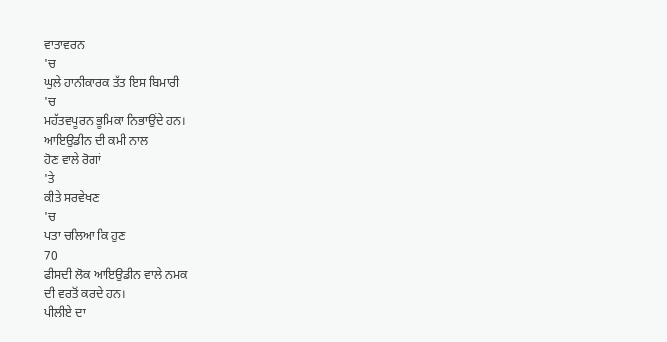ਵਾਤਾਵਰਨ
'ਚ
ਘੁਲੇ ਹਾਨੀਕਾਰਕ ਤੱਤ ਇਸ ਬਿਮਾਰੀ
'ਚ
ਮਹੱਤਵਪੂਰਨ ਭੂਮਿਕਾ ਨਿਭਾਉਂਦੇ ਹਨ।
ਆਇਉਡੀਨ ਦੀ ਕਮੀ ਨਾਲ
ਹੋਣ ਵਾਲੇ ਰੋਗਾਂ
'ਤੇ
ਕੀਤੇ ਸਰਵੇਖਣ
'ਚ
ਪਤਾ ਚਲਿਆ ਕਿ ਹੁਣ
70
ਫੀਸਦੀ ਲੋਕ ਆਇਉਡੀਨ ਵਾਲੇ ਨਮਕ
ਦੀ ਵਰਤੋਂ ਕਰਦੇ ਹਨ।
ਪੀਲੀਏ ਦਾ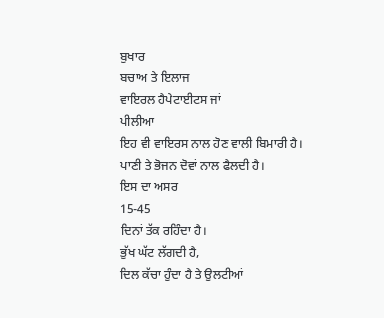ਬੁਖਾਰ
ਬਚਾਅ ਤੇ ਇਲਾਜ
ਵਾਇਰਲ ਹੈਪੇਟਾਈਟਸ ਜਾਂ
ਪੀਲੀਆ
ਇਹ ਵੀ ਵਾਇਰਸ ਨਾਲ ਹੋਣ ਵਾਲੀ ਬਿਮਾਰੀ ਹੈ।
ਪਾਣੀ ਤੇ ਭੋਜਨ ਦੋਵਾਂ ਨਾਲ ਫੈਲਦੀ ਹੈ।
ਇਸ ਦਾ ਅਸਰ
15-45
ਦਿਨਾਂ ਤੱਕ ਰਹਿੰਦਾ ਹੈ।
ਭੁੱਖ ਘੱਟ ਲੱਗਦੀ ਹੈ,
ਦਿਲ ਕੱਚਾ ਹੁੰਦਾ ਹੈ ਤੇ ਉਲਟੀਆਂ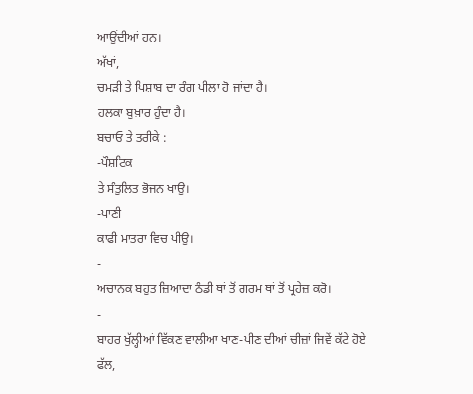ਆਉਂਦੀਆਂ ਹਨ।
ਅੱਖਾਂ,
ਚਮੜੀ ਤੇ ਪਿਸ਼ਾਬ ਦਾ ਰੰਗ ਪੀਲਾ ਹੋ ਜਾਂਦਾ ਹੈ।
ਹਲਕਾ ਬੁਖ਼ਾਰ ਹੁੰਦਾ ਹੈ।
ਬਚਾਓ ਤੇ ਤਰੀਕੇ :
-ਪੌਸ਼ਟਿਕ
ਤੇ ਸੰਤੁਲਿਤ ਭੋਜਨ ਖਾਉ।
-ਪਾਣੀ
ਕਾਫੀ ਮਾਤਰਾ ਵਿਚ ਪੀਉ।
-
ਅਚਾਨਕ ਬਹੁਤ ਜ਼ਿਆਦਾ ਠੰਡੀ ਥਾਂ ਤੋਂ ਗਰਮ ਥਾਂ ਤੋਂ ਪ੍ਰਹੇਜ਼ ਕਰੋ।
-
ਬਾਹਰ ਖੁੱਲ੍ਹੀਆਂ ਵਿੱਕਣ ਵਾਲੀਆ ਖਾਣ-ਪੀਣ ਦੀਆਂ ਚੀਜ਼ਾਂ ਜਿਵੇਂ ਕੱਟੇ ਹੋਏ ਫੱਲ,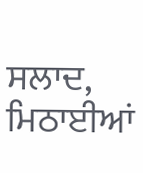ਸਲਾਦ,
ਮਿਠਾਈਆਂ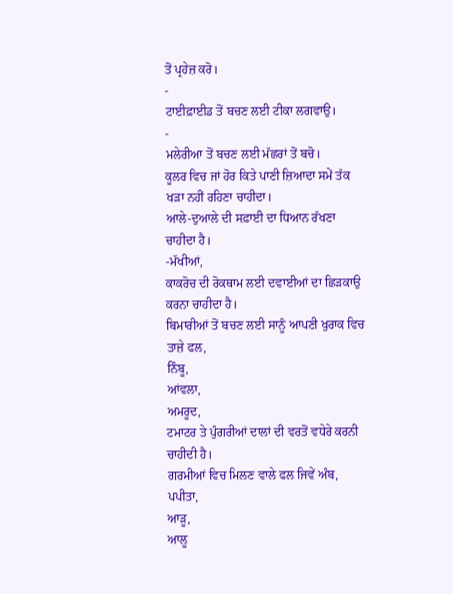ਤੋਂ ਪ੍ਰਹੇਜ਼ ਕਰੋ।
-
ਟਾਈਫ਼ਾਈਡ ਤੋਂ ਬਚਣ ਲਈ ਟੀਕਾ ਲਗਵਾਉ।
-
ਮਲੇਰੀਆ ਤੋਂ ਬਚਣ ਲਈ ਮੱਛਰਾਂ ਤੋਂ ਬਚੋ।
ਕੂਲਰ ਵਿਚ ਜਾਂ ਹੋਰ ਕਿਤੇ ਪਾਣੀ ਜ਼ਿਆਦਾ ਸਮੇਂ ਤੱਕ ਖੜਾ ਨਹੀਂ ਰਹਿਣਾ ਚਾਹੀਦਾ।
ਆਲੇ-ਦੁਆਲੇ ਦੀ ਸਫ਼ਾਈ ਦਾ ਧਿਆਨ ਰੱਖਣਾ ਚਾਹੀਦਾ ਹੈ।
-ਮੱਖੀਆਂ,
ਕਾਕਰੋਚ ਦੀ ਰੋਕਥਾਮ ਲਈ ਦਵਾਈਆਂ ਦਾ ਛਿੜਕਾਉ ਕਰਨਾ ਚਾਹੀਦਾ ਹੈ।
ਬਿਮਾਰੀਆਂ ਤੋਂ ਬਚਣ ਲਈ ਸਾਨੂੰ ਆਪਣੀ ਖੁਰਾਕ ਵਿਚ ਤਾਜ਼ੇ ਫਲ,
ਨਿੰਬੂ,
ਆਂਵਲਾ,
ਅਮਰੂਦ,
ਟਮਾਟਰ ਤੇ ਪੁੰਗਰੀਆਂ ਦਾਲਾਂ ਦੀ ਵਰਤੋਂ ਵਧੇਰੇ ਕਰਨੀ ਚਾਹੀਦੀ ਹੈ।
ਗਰਮੀਆਂ ਵਿਚ ਮਿਲਣ ਵਾਲੇ ਫਲ ਜਿਵੇਂ ਅੰਬ,
ਪਪੀਤਾ,
ਆੜੂ,
ਆਲੂ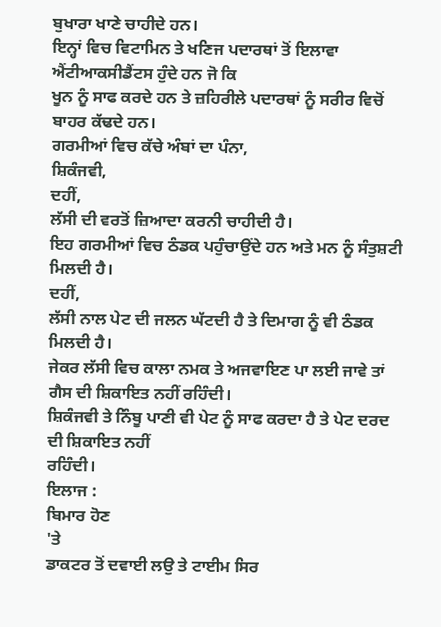ਬੁਖਾਰਾ ਖਾਣੇ ਚਾਹੀਦੇ ਹਨ।
ਇਨ੍ਹਾਂ ਵਿਚ ਵਿਟਾਮਿਨ ਤੇ ਖਣਿਜ ਪਦਾਰਥਾਂ ਤੋਂ ਇਲਾਵਾ ਐਂਟੀਆਕਸੀਡੈਂਟਸ ਹੁੰਦੇ ਹਨ ਜੋ ਕਿ
ਖੂਨ ਨੂੰ ਸਾਫ ਕਰਦੇ ਹਨ ਤੇ ਜ਼ਹਿਰੀਲੇ ਪਦਾਰਥਾਂ ਨੂੰ ਸਰੀਰ ਵਿਚੋਂ ਬਾਹਰ ਕੱਢਦੇ ਹਨ।
ਗਰਮੀਆਂ ਵਿਚ ਕੱਚੇ ਅੰਬਾਂ ਦਾ ਪੰਨਾ,
ਸ਼ਿਕੰਜਵੀ,
ਦਹੀਂ,
ਲੱਸੀ ਦੀ ਵਰਤੋਂ ਜ਼ਿਆਦਾ ਕਰਨੀ ਚਾਹੀਦੀ ਹੈ।
ਇਹ ਗਰਮੀਆਂ ਵਿਚ ਠੰਡਕ ਪਹੁੰਚਾਉਂਦੇ ਹਨ ਅਤੇ ਮਨ ਨੂੰ ਸੰਤੁਸ਼ਟੀ ਮਿਲਦੀ ਹੈ।
ਦਹੀਂ,
ਲੱਸੀ ਨਾਲ ਪੇਟ ਦੀ ਜਲਨ ਘੱਟਦੀ ਹੈ ਤੇ ਦਿਮਾਗ ਨੂੰ ਵੀ ਠੰਡਕ ਮਿਲਦੀ ਹੈ।
ਜੇਕਰ ਲੱਸੀ ਵਿਚ ਕਾਲਾ ਨਮਕ ਤੇ ਅਜਵਾਇਣ ਪਾ ਲਈ ਜਾਵੇ ਤਾਂ ਗੈਸ ਦੀ ਸ਼ਿਕਾਇਤ ਨਹੀਂ ਰਹਿੰਦੀ।
ਸ਼ਿਕੰਜਵੀ ਤੇ ਨਿੰਬੂ ਪਾਣੀ ਵੀ ਪੇਟ ਨੂੰ ਸਾਫ ਕਰਦਾ ਹੈ ਤੇ ਪੇਟ ਦਰਦ ਦੀ ਸ਼ਿਕਾਇਤ ਨਹੀਂ
ਰਹਿੰਦੀ।
ਇਲਾਜ :
ਬਿਮਾਰ ਹੋਣ
'ਤੇ
ਡਾਕਟਰ ਤੋਂ ਦਵਾਈ ਲਉ ਤੇ ਟਾਈਮ ਸਿਰ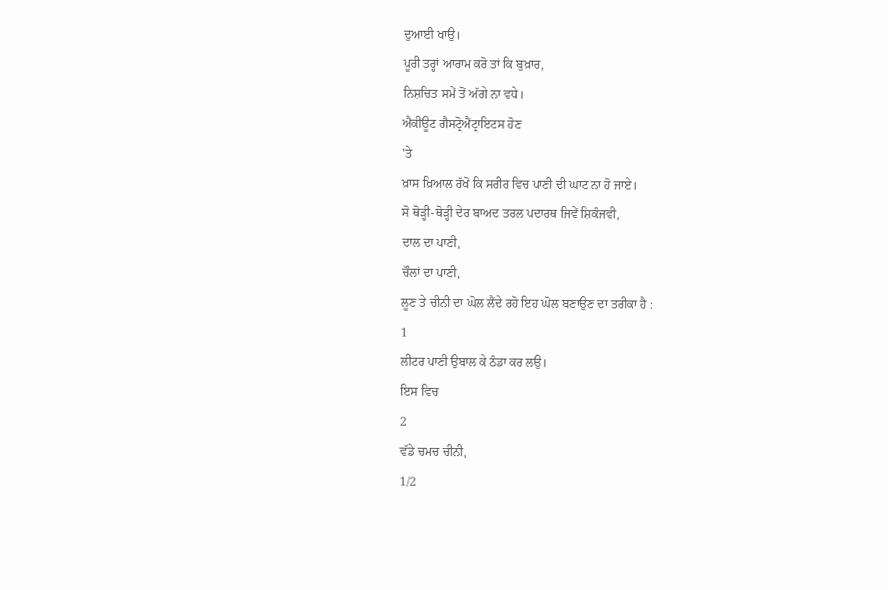ਦੁਆਈ ਖਾਉ।
ਪੂਰੀ ਤਰ੍ਹਾਂ ਆਰਾਮ ਕਰੋ ਤਾਂ ਕਿ ਬੁਖ਼ਾਰ,
ਨਿਸ਼ਚਿਤ ਸਮੇਂ ਤੋਂ ਅੱਗੇ ਨਾ ਵਧੇ।
ਐਕੀਊਟ ਗੈਸਟ੍ਰੋਐਂਟ੍ਰਾਇਟਸ ਹੋਣ
'ਤੇ
ਖ਼ਾਸ ਖ਼ਿਆਲ ਰੱਖੋ ਕਿ ਸਰੀਰ ਵਿਚ ਪਾਣੀ ਦੀ ਘਾਟ ਨਾ ਹੋ ਜਾਏ।
ਸੋ ਥੋੜ੍ਹੀ-ਥੋੜ੍ਹੀ ਦੇਰ ਬਾਅਦ ਤਰਲ ਪਦਾਰਥ ਜਿਵੇਂ ਸ਼ਿਕੰਜਵੀ,
ਦਾਲ ਦਾ ਪਾਣੀ,
ਚੌਲਾਂ ਦਾ ਪਾਣੀ,
ਲੂਣ ਤੇ ਚੀਨੀ ਦਾ ਘੋਲ ਲੈਂਦੇ ਰਹੋ ਇਹ ਘੋਲ ਬਣਾਉਣ ਦਾ ਤਰੀਕਾ ਹੈ :
1
ਲੀਟਰ ਪਾਣੀ ਉਬਾਲ ਕੇ ਠੰਡਾ ਕਰ ਲਉ।
ਇਸ ਵਿਚ
2
ਵੱਡੇ ਚਮਚ ਚੀਨੀ,
1/2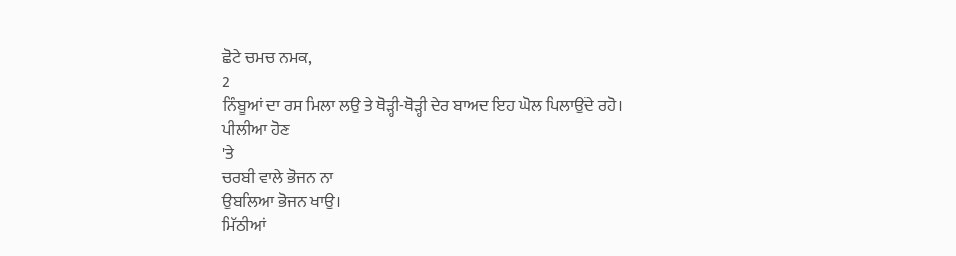ਛੋਟੇ ਚਮਚ ਨਮਕ,
2
ਨਿੰਬੂਆਂ ਦਾ ਰਸ ਮਿਲਾ ਲਉ ਤੇ ਥੋੜ੍ਹੀ-ਥੋੜ੍ਹੀ ਦੇਰ ਬਾਅਦ ਇਹ ਘੋਲ ਪਿਲਾਉਂਦੇ ਰਹੋ।
ਪੀਲੀਆ ਹੋਣ
'ਤੇ
ਚਰਬੀ ਵਾਲੇ ਭੋਜਨ ਨਾ
ਉਬਲਿਆ ਭੋਜਨ ਖਾਉ।
ਮਿੱਠੀਆਂ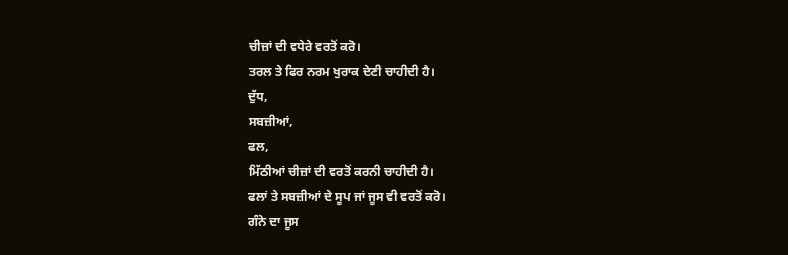ਚੀਜ਼ਾਂ ਦੀ ਵਧੇਰੇ ਵਰਤੋਂ ਕਰੋ।
ਤਰਲ ਤੇ ਫਿਰ ਨਰਮ ਖੁਰਾਕ ਦੇਣੀ ਚਾਹੀਦੀ ਹੈ।
ਦੁੱਧ,
ਸਬਜ਼ੀਆਂ,
ਫਲ,
ਮਿੱਠੀਆਂ ਚੀਜ਼ਾਂ ਦੀ ਵਰਤੋਂ ਕਰਨੀ ਚਾਹੀਦੀ ਹੈ।
ਫਲਾਂ ਤੇ ਸਬਜ਼ੀਆਂ ਦੇ ਸੂਪ ਜਾਂ ਜੂਸ ਵੀ ਵਰਤੋਂ ਕਰੋ।
ਗੰਨੇ ਦਾ ਜੂਸ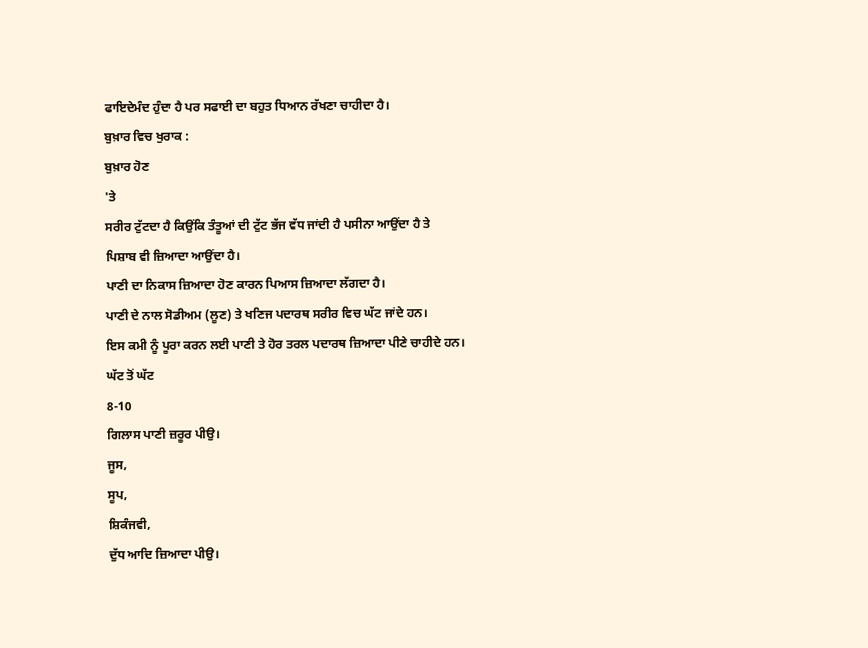ਫਾਇਦੇਮੰਦ ਹੁੰਦਾ ਹੈ ਪਰ ਸਫਾਈ ਦਾ ਬਹੁਤ ਧਿਆਨ ਰੱਖਣਾ ਚਾਹੀਦਾ ਹੈ।
ਬੁਖ਼ਾਰ ਵਿਚ ਖੁਰਾਕ :
ਬੁਖ਼ਾਰ ਹੋਣ
'ਤੇ
ਸਰੀਰ ਟੁੱਟਦਾ ਹੈ ਕਿਉਂਕਿ ਤੰਤੂਆਂ ਦੀ ਟੁੱਟ ਭੱਜ ਵੱਧ ਜਾਂਦੀ ਹੈ ਪਸੀਨਾ ਆਉਂਦਾ ਹੈ ਤੇ
ਪਿਸ਼ਾਬ ਵੀ ਜ਼ਿਆਦਾ ਆਉਂਦਾ ਹੈ।
ਪਾਣੀ ਦਾ ਨਿਕਾਸ ਜ਼ਿਆਦਾ ਹੋਣ ਕਾਰਨ ਪਿਆਸ ਜ਼ਿਆਦਾ ਲੱਗਦਾ ਹੈ।
ਪਾਣੀ ਦੇ ਨਾਲ ਸੋਡੀਅਮ (ਲੂਣ) ਤੇ ਖਣਿਜ ਪਦਾਰਥ ਸਰੀਰ ਵਿਚ ਘੱਟ ਜਾਂਦੇ ਹਨ।
ਇਸ ਕਮੀ ਨੂੰ ਪੂਰਾ ਕਰਨ ਲਈ ਪਾਣੀ ਤੇ ਹੋਰ ਤਰਲ ਪਦਾਰਥ ਜ਼ਿਆਦਾ ਪੀਣੇ ਚਾਹੀਦੇ ਹਨ।
ਘੱਟ ਤੋਂ ਘੱਟ
8-10
ਗਿਲਾਸ ਪਾਣੀ ਜ਼ਰੂਰ ਪੀਉ।
ਜੂਸ,
ਸੂਪ,
ਸ਼ਿਕੰਜਵੀ,
ਦੁੱਧ ਆਦਿ ਜ਼ਿਆਦਾ ਪੀਉ।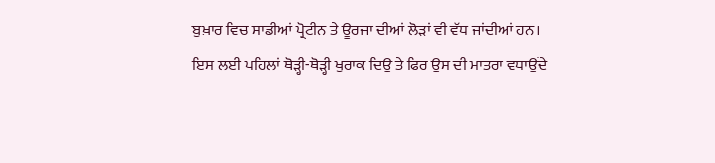ਬੁਖ਼ਾਰ ਵਿਚ ਸਾਡੀਆਂ ਪ੍ਰੋਟੀਨ ਤੇ ਊਰਜਾ ਦੀਆਂ ਲੋੜਾਂ ਵੀ ਵੱਧ ਜਾਂਦੀਆਂ ਹਨ।
ਇਸ ਲਈ ਪਹਿਲਾਂ ਥੋੜ੍ਹੀ-ਥੋੜ੍ਹੀ ਖੁਰਾਕ ਦਿਉ ਤੇ ਫਿਰ ਉਸ ਦੀ ਮਾਤਰਾ ਵਧਾਉਂਦੇ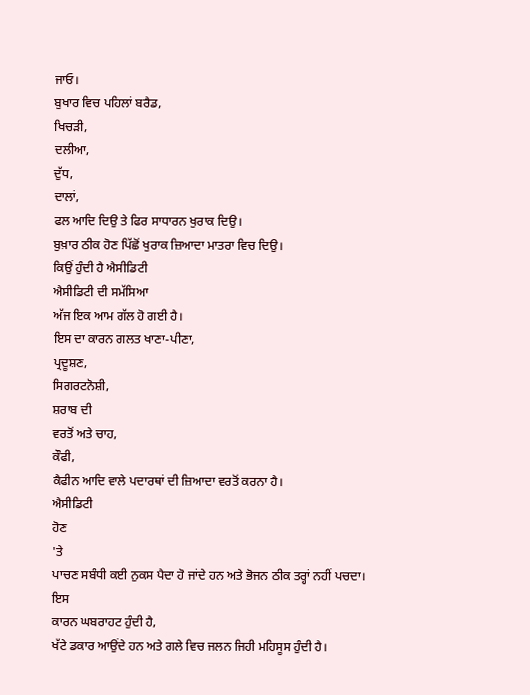ਜਾਓ।
ਬੁਖਾਰ ਵਿਚ ਪਹਿਲਾਂ ਬਰੈਡ,
ਖਿਚੜੀ,
ਦਲੀਆ,
ਦੁੱਧ,
ਦਾਲਾਂ,
ਫਲ ਆਦਿ ਦਿਉ ਤੇ ਫਿਰ ਸਾਧਾਰਨ ਖੁਰਾਕ ਦਿਉ।
ਬੁਖ਼ਾਰ ਠੀਕ ਹੋਣ ਪਿੱਛੋਂ ਖੁਰਾਕ ਜ਼ਿਆਦਾ ਮਾਤਰਾ ਵਿਚ ਦਿਉ।
ਕਿਉਂ ਹੁੰਦੀ ਹੈ ਐਸੀਡਿਟੀ
ਐਸੀਡਿਟੀ ਦੀ ਸਮੱਸਿਆ
ਅੱਜ ਇਕ ਆਮ ਗੱਲ ਹੋ ਗਈ ਹੈ।
ਇਸ ਦਾ ਕਾਰਨ ਗਲਤ ਖਾਣਾ-ਪੀਣਾ,
ਪ੍ਰਦੂਸ਼ਣ,
ਸਿਗਰਟਨੋਸ਼ੀ,
ਸ਼ਰਾਬ ਦੀ
ਵਰਤੋਂ ਅਤੇ ਚਾਹ,
ਕੌਫੀ,
ਕੈਫੀਨ ਆਦਿ ਵਾਲੇ ਪਦਾਰਥਾਂ ਦੀ ਜ਼ਿਆਦਾ ਵਰਤੋਂ ਕਰਨਾ ਹੈ।
ਐਸੀਡਿਟੀ
ਹੋਣ
'ਤੇ
ਪਾਚਣ ਸਬੰਧੀ ਕਈ ਨੁਕਸ ਪੈਦਾ ਹੋ ਜਾਂਦੇ ਹਨ ਅਤੇ ਭੋਜਨ ਠੀਕ ਤਰ੍ਹਾਂ ਨਹੀਂ ਪਚਦਾ।
ਇਸ
ਕਾਰਨ ਘਬਰਾਹਟ ਹੁੰਦੀ ਹੈ,
ਖੱਟੇ ਡਕਾਰ ਆਉਂਦੇ ਹਨ ਅਤੇ ਗਲੇ ਵਿਚ ਜਲਨ ਜਿਹੀ ਮਹਿਸੂਸ ਹੁੰਦੀ ਹੈ।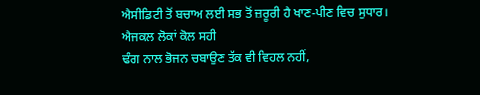ਐਸੀਡਿਟੀ ਤੋਂ ਬਚਾਅ ਲਈ ਸਭ ਤੋਂ ਜ਼ਰੂਰੀ ਹੈ ਖਾਣ-ਪੀਣ ਵਿਚ ਸੁਧਾਰ।
ਐਜਕਲ ਲੋਕਾਂ ਕੋਲ ਸਹੀ
ਢੰਗ ਨਾਲ ਭੋਜਨ ਚਬਾਉਣ ਤੱਕ ਵੀ ਵਿਹਲ ਨਹੀਂ,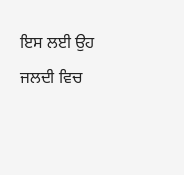ਇਸ ਲਈ ਉਹ ਜਲਦੀ ਵਿਚ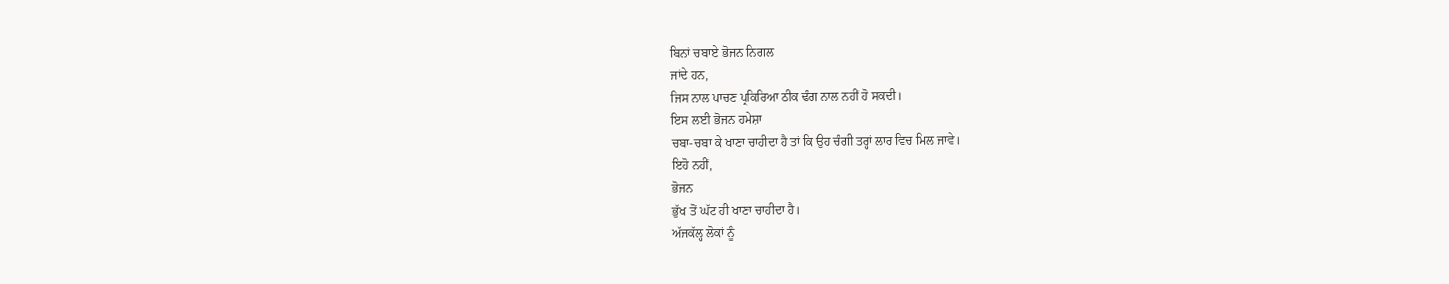ਬਿਨਾਂ ਚਬਾਏ ਭੋਜਨ ਨਿਗਲ
ਜਾਂਦੇ ਹਨ,
ਜਿਸ ਨਾਲ ਪਾਚਣ ਪ੍ਰਕਿਰਿਆ ਠੀਕ ਢੰਗ ਨਾਲ ਨਹੀਂ ਹੋ ਸਕਦੀ।
ਇਸ ਲਈ ਭੋਜਨ ਹਮੇਸ਼ਾ
ਚਬਾ-ਚਬਾ ਕੇ ਖਾਣਾ ਚਾਹੀਦਾ ਹੈ ਤਾਂ ਕਿ ਉਹ ਚੰਗੀ ਤਰ੍ਹਾਂ ਲਾਰ ਵਿਚ ਮਿਲ ਜਾਵੇ।
ਇਹੋ ਨਹੀਂ,
ਭੋਜਨ
ਭੁੱਖ ਤੋਂ ਘੱਟ ਹੀ ਖਾਣਾ ਚਾਹੀਦਾ ਹੈ।
ਅੱਜਕੱਲ੍ਹ ਲੋਕਾਂ ਨੂੰ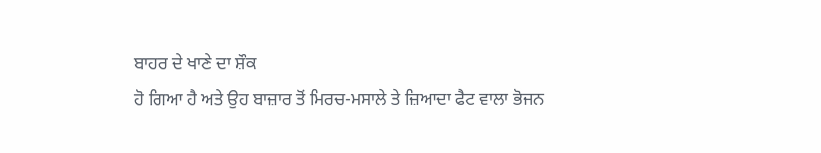ਬਾਹਰ ਦੇ ਖਾਣੇ ਦਾ ਸ਼ੌਕ
ਹੋ ਗਿਆ ਹੈ ਅਤੇ ਉਹ ਬਾਜ਼ਾਰ ਤੋਂ ਮਿਰਚ-ਮਸਾਲੇ ਤੇ ਜ਼ਿਆਦਾ ਫੈਟ ਵਾਲਾ ਭੋਜਨ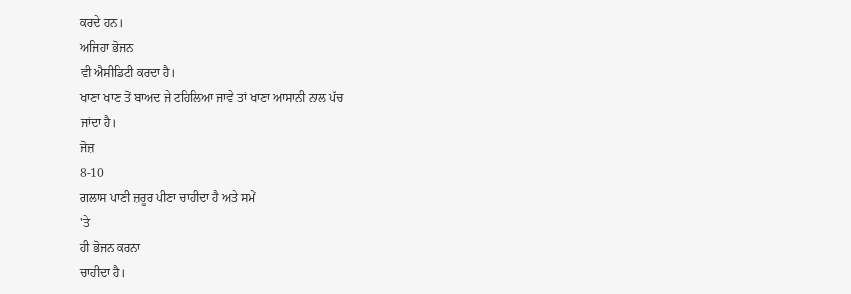ਕਰਦੇ ਹਨ।
ਅਜਿਹਾ ਭੋਜਨ
ਵੀ ਐਸੀਡਿਟੀ ਕਰਦਾ ਹੈ।
ਖਾਣਾ ਖਾਣ ਤੋਂ ਬਾਅਦ ਜੇ ਟਹਿਲਿਆ ਜਾਵੇ ਤਾਂ ਖਾਣਾ ਆਸਾਨੀ ਨਾਲ ਪੱਚ
ਜਾਂਦਾ ਹੈ।
ਜੋਜ਼
8-10
ਗਲਾਸ ਪਾਣੀ ਜ਼ਰੂਰ ਪੀਣਾ ਚਾਹੀਦਾ ਹੈ ਅਤੇ ਸਮੇਂ
'ਤੇ
ਹੀ ਭੋਜਨ ਕਰਨਾ
ਚਾਹੀਦਾ ਹੈ।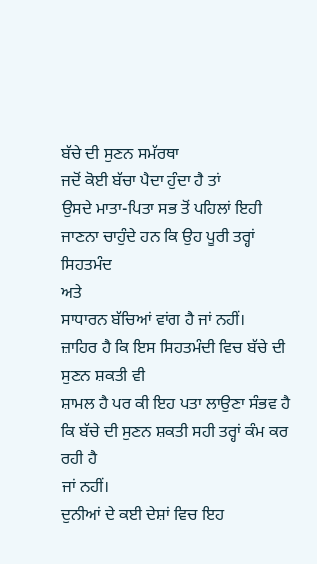ਬੱਚੇ ਦੀ ਸੁਣਨ ਸਮੱਰਥਾ
ਜਦੋਂ ਕੋਈ ਬੱਚਾ ਪੈਦਾ ਹੁੰਦਾ ਹੈ ਤਾਂ
ਉਸਦੇ ਮਾਤਾ-ਪਿਤਾ ਸਭ ਤੋਂ ਪਹਿਲਾਂ ਇਹੀ ਜਾਣਨਾ ਚਾਹੁੰਦੇ ਹਨ ਕਿ ਉਹ ਪੂਰੀ ਤਰ੍ਹਾਂ ਸਿਹਤਮੰਦ
ਅਤੇ
ਸਾਧਾਰਨ ਬੱਚਿਆਂ ਵਾਂਗ ਹੈ ਜਾਂ ਨਹੀਂ।
ਜ਼ਾਹਿਰ ਹੈ ਕਿ ਇਸ ਸਿਹਤਮੰਦੀ ਵਿਚ ਬੱਚੇ ਦੀ ਸੁਣਨ ਸ਼ਕਤੀ ਵੀ
ਸ਼ਾਮਲ ਹੈ ਪਰ ਕੀ ਇਹ ਪਤਾ ਲਾਉਣਾ ਸੰਭਵ ਹੈ ਕਿ ਬੱਚੇ ਦੀ ਸੁਣਨ ਸ਼ਕਤੀ ਸਹੀ ਤਰ੍ਹਾਂ ਕੰਮ ਕਰ
ਰਹੀ ਹੈ
ਜਾਂ ਨਹੀਂ।
ਦੁਨੀਆਂ ਦੇ ਕਈ ਦੇਸ਼ਾਂ ਵਿਚ ਇਹ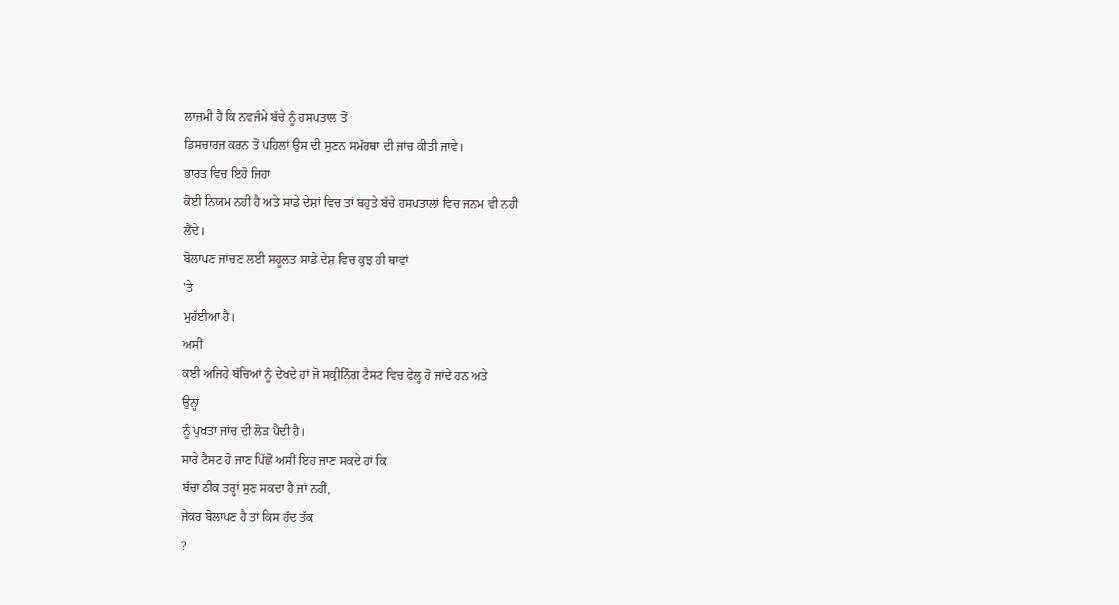ਲਾਜ਼ਮੀ ਹੈ ਕਿ ਨਵਜੰਮੇ ਬੱਚੇ ਨੂੰ ਹਸਪਤਾਲ ਤੋਂ
ਡਿਸਚਾਰਜ ਕਰਨ ਤੋਂ ਪਹਿਲਾਂ ਉਸ ਦੀ ਸੁਣਨ ਸਮੱਰਥਾ ਦੀ ਜਾਂਚ ਕੀਤੀ ਜਾਵੇ।
ਭਾਰਤ ਵਿਚ ਇਹੋ ਜਿਹਾ
ਕੋਈ ਨਿਯਮ ਨਹੀਂ ਹੈ ਅਤੇ ਸਾਡੇ ਦੇਸ਼ਾਂ ਵਿਚ ਤਾਂ ਬਹੁਤੇ ਬੱਚੇ ਹਸਪਤਾਲਾਂ ਵਿਚ ਜਨਮ ਵੀ ਨਹੀਂ
ਲੈਂਦੇ।
ਬੋਲਾਪਣ ਜਾਂਚਣ ਲਈ ਸਹੂਲਤ ਸਾਡੇ ਦੇਸ਼ ਵਿਚ ਕੁਝ ਹੀ ਥਾਵਾਂ
'ਤੇ
ਮੁਹੱਈਆ ਹੈ।
ਅਸੀਂ
ਕਈ ਅਜਿਹੇ ਬੱਚਿਆਂ ਨੂੰ ਦੇਖਦੇ ਹਾਂ ਜੋ ਸਕ੍ਰੀਨਿੰਗ ਟੈਸਟ ਵਿਚ ਫੇਲ੍ਹ ਹੋ ਜਾਂਦੇ ਹਨ ਅਤੇ
ਉਨ੍ਹਾਂ
ਨੂੰ ਪੁਖਤਾ ਜਾਂਚ ਦੀ ਲੋੜ ਪੈਂਦੀ ਹੈ।
ਸਾਰੇ ਟੈਸਟ ਹੋ ਜਾਣ ਪਿੱਛੋਂ ਅਸੀਂ ਇਹ ਜਾਣ ਸਕਦੇ ਹਾਂ ਕਿ
ਬੱਚਾ ਠੀਕ ਤਰ੍ਹਾਂ ਸੁਣ ਸਕਦਾ ਹੈ ਜਾਂ ਨਹੀਂ,
ਜੇਕਰ ਬੋਲਾਪਣ ਹੈ ਤਾਂ ਕਿਸ ਹੱਦ ਤੱਕ
?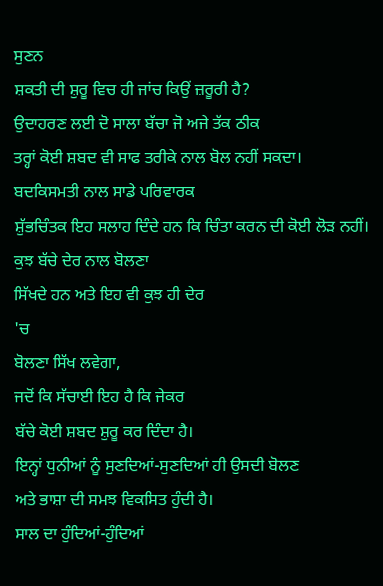ਸੁਣਨ
ਸ਼ਕਤੀ ਦੀ ਸ਼ੁਰੂ ਵਿਚ ਹੀ ਜਾਂਚ ਕਿਉਂ ਜ਼ਰੂਰੀ ਹੈ?
ਉਦਾਹਰਣ ਲਈ ਦੋ ਸਾਲਾ ਬੱਚਾ ਜੋ ਅਜੇ ਤੱਕ ਠੀਕ
ਤਰ੍ਹਾਂ ਕੋਈ ਸ਼ਬਦ ਵੀ ਸਾਫ ਤਰੀਕੇ ਨਾਲ ਬੋਲ ਨਹੀਂ ਸਕਦਾ।
ਬਦਕਿਸਮਤੀ ਨਾਲ ਸਾਡੇ ਪਰਿਵਾਰਕ
ਸ਼ੁੱਭਚਿੰਤਕ ਇਹ ਸਲਾਹ ਦਿੰਦੇ ਹਨ ਕਿ ਚਿੰਤਾ ਕਰਨ ਦੀ ਕੋਈ ਲੋੜ ਨਹੀਂ।
ਕੁਝ ਬੱਚੇ ਦੇਰ ਨਾਲ ਬੋਲਣਾ
ਸਿੱਖਦੇ ਹਨ ਅਤੇ ਇਹ ਵੀ ਕੁਝ ਹੀ ਦੇਰ
'ਚ
ਬੋਲਣਾ ਸਿੱਖ ਲਵੇਗਾ,
ਜਦੋਂ ਕਿ ਸੱਚਾਈ ਇਹ ਹੈ ਕਿ ਜੇਕਰ
ਬੱਚੇ ਕੋਈ ਸ਼ਬਦ ਸ਼ੁਰੂ ਕਰ ਦਿੰਦਾ ਹੈ।
ਇਨ੍ਹਾਂ ਧੁਨੀਆਂ ਨੂੰ ਸੁਣਦਿਆਂ-ਸੁਣਦਿਆਂ ਹੀ ਉਸਦੀ ਬੋਲਣ
ਅਤੇ ਭਾਸ਼ਾ ਦੀ ਸਮਝ ਵਿਕਸਿਤ ਹੁੰਦੀ ਹੈ।
ਸਾਲ ਦਾ ਹੁੰਦਿਆਂ-ਹੁੰਦਿਆਂ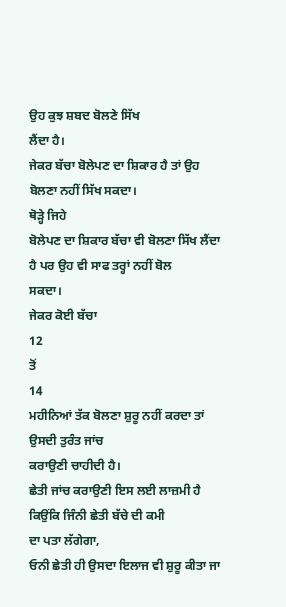ਉਹ ਕੁਝ ਸ਼ਬਦ ਬੋਲਣੇ ਸਿੱਖ
ਲੈਂਦਾ ਹੈ।
ਜੇਕਰ ਬੱਚਾ ਬੋਲੇਪਣ ਦਾ ਸ਼ਿਕਾਰ ਹੈ ਤਾਂ ਉਹ ਬੋਲਣਾ ਨਹੀਂ ਸਿੱਖ ਸਕਦਾ।
ਥੋੜ੍ਹੇ ਜਿਹੇ
ਬੋਲੇਪਣ ਦਾ ਸ਼ਿਕਾਰ ਬੱਚਾ ਵੀ ਬੋਲਣਾ ਸਿੱਖ ਲੈਂਦਾ ਹੈ ਪਰ ਉਹ ਵੀ ਸਾਫ ਤਰ੍ਹਾਂ ਨਹੀਂ ਬੋਲ
ਸਕਦਾ।
ਜੇਕਰ ਕੋਈ ਬੱਚਾ
12
ਤੋਂ
14
ਮਹੀਨਿਆਂ ਤੱਕ ਬੋਲਣਾ ਸ਼ੁਰੂ ਨਹੀਂ ਕਰਦਾ ਤਾਂ ਉਸਦੀ ਤੁਰੰਤ ਜਾਂਚ
ਕਰਾਉਣੀ ਚਾਹੀਦੀ ਹੈ।
ਛੇਤੀ ਜਾਂਚ ਕਰਾਉਣੀ ਇਸ ਲਈ ਲਾਜ਼ਮੀ ਹੈ ਕਿਉਂਕਿ ਜਿੰਨੀ ਛੇਤੀ ਬੱਚੇ ਦੀ ਕਮੀ
ਦਾ ਪਤਾ ਲੱਗੇਗਾ,
ਓਨੀ ਛੇਤੀ ਹੀ ਉਸਦਾ ਇਲਾਜ ਵੀ ਸ਼ੁਰੂ ਕੀਤਾ ਜਾ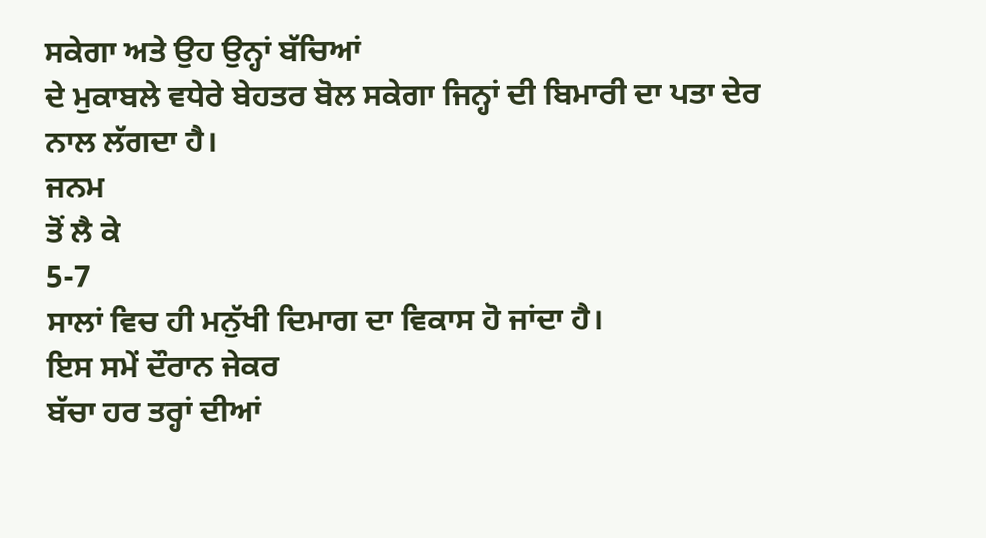ਸਕੇਗਾ ਅਤੇ ਉਹ ਉਨ੍ਹਾਂ ਬੱਚਿਆਂ
ਦੇ ਮੁਕਾਬਲੇ ਵਧੇਰੇ ਬੇਹਤਰ ਬੋਲ ਸਕੇਗਾ ਜਿਨ੍ਹਾਂ ਦੀ ਬਿਮਾਰੀ ਦਾ ਪਤਾ ਦੇਰ ਨਾਲ ਲੱਗਦਾ ਹੈ।
ਜਨਮ
ਤੋਂ ਲੈ ਕੇ
5-7
ਸਾਲਾਂ ਵਿਚ ਹੀ ਮਨੁੱਖੀ ਦਿਮਾਗ ਦਾ ਵਿਕਾਸ ਹੋ ਜਾਂਦਾ ਹੈ।
ਇਸ ਸਮੇਂ ਦੌਰਾਨ ਜੇਕਰ
ਬੱਚਾ ਹਰ ਤਰ੍ਹਾਂ ਦੀਆਂ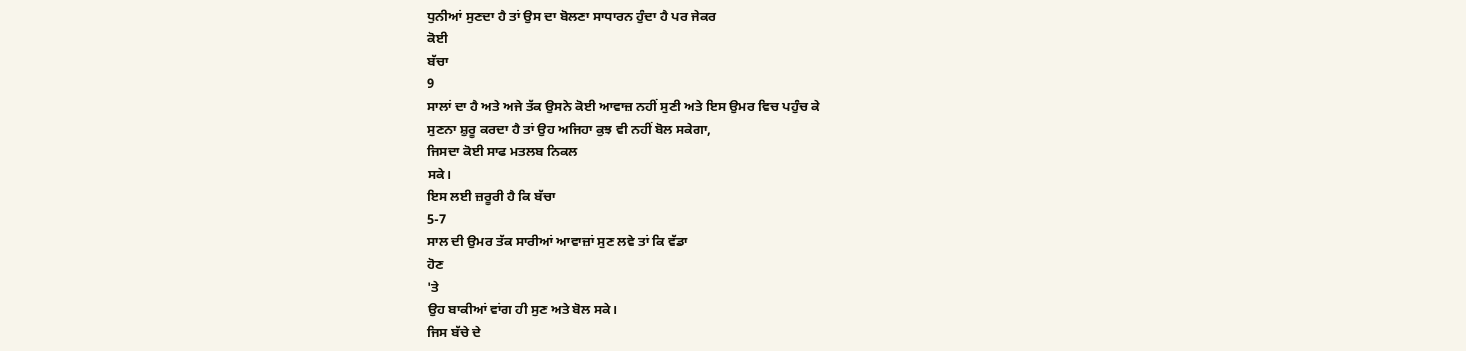ਧੁਨੀਆਂ ਸੁਣਦਾ ਹੈ ਤਾਂ ਉਸ ਦਾ ਬੋਲਣਾ ਸਾਧਾਰਨ ਹੁੰਦਾ ਹੈ ਪਰ ਜੇਕਰ
ਕੋਈ
ਬੱਚਾ
9
ਸਾਲਾਂ ਦਾ ਹੈ ਅਤੇ ਅਜੇ ਤੱਕ ਉਸਨੇ ਕੋਈ ਆਵਾਜ਼ ਨਹੀਂ ਸੁਣੀ ਅਤੇ ਇਸ ਉਮਰ ਵਿਚ ਪਹੁੰਚ ਕੇ
ਸੁਣਨਾ ਸ਼ੁਰੂ ਕਰਦਾ ਹੈ ਤਾਂ ਉਹ ਅਜਿਹਾ ਕੁਝ ਵੀ ਨਹੀਂ ਬੋਲ ਸਕੇਗਾ,
ਜਿਸਦਾ ਕੋਈ ਸਾਫ ਮਤਲਬ ਨਿਕਲ
ਸਕੇ।
ਇਸ ਲਈ ਜ਼ਰੂਰੀ ਹੈ ਕਿ ਬੱਚਾ
5-7
ਸਾਲ ਦੀ ਉਮਰ ਤੱਕ ਸਾਰੀਆਂ ਆਵਾਜ਼ਾਂ ਸੁਣ ਲਵੇ ਤਾਂ ਕਿ ਵੱਡਾ
ਹੋਣ
'ਤੇ
ਉਹ ਬਾਕੀਆਂ ਵਾਂਗ ਹੀ ਸੁਣ ਅਤੇ ਬੋਲ ਸਕੇ।
ਜਿਸ ਬੱਚੇ ਦੇ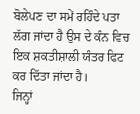ਬੋਲੇਪਣ ਦਾ ਸਮੇਂ ਰਹਿੰਦੇ ਪਤਾ
ਲੱਗ ਜਾਂਦਾ ਹੈ ਉਸ ਦੇ ਕੰਨ ਵਿਚ ਇਕ ਸ਼ਕਤੀਸ਼ਾਲੀ ਯੰਤਰ ਫਿਟ ਕਰ ਦਿੱਤਾ ਜਾਂਦਾ ਹੈ।
ਜਿਨ੍ਹਾਂ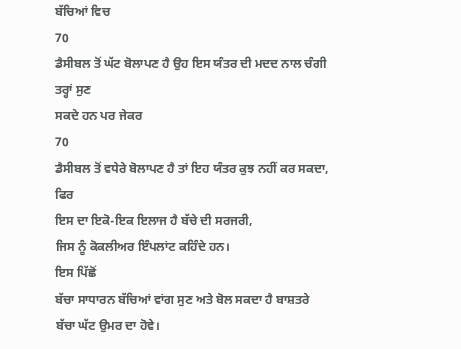ਬੱਚਿਆਂ ਵਿਚ
70
ਡੈਸੀਬਲ ਤੋਂ ਘੱਟ ਬੋਲਾਪਣ ਹੈ ਉਹ ਇਸ ਯੰਤਰ ਦੀ ਮਦਦ ਨਾਲ ਚੰਗੀ ਤਰ੍ਹਾਂ ਸੁਣ
ਸਕਦੇ ਹਨ ਪਰ ਜੇਕਰ
70
ਡੈਸੀਬਲ ਤੋਂ ਵਧੇਰੇ ਬੋਲਾਪਣ ਹੈ ਤਾਂ ਇਹ ਯੰਤਰ ਕੁਝ ਨਹੀਂ ਕਰ ਸਕਦਾ,
ਫਿਰ
ਇਸ ਦਾ ਇਕੋ-ਇਕ ਇਲਾਜ ਹੈ ਬੱਚੇ ਦੀ ਸਰਜਰੀ,
ਜਿਸ ਨੂੰ ਕੋਕਲੀਅਰ ਇੰਪਲਾਂਟ ਕਹਿੰਦੇ ਹਨ।
ਇਸ ਪਿੱਛੋਂ
ਬੱਚਾ ਸਾਧਾਰਨ ਬੱਚਿਆਂ ਵਾਂਗ ਸੁਣ ਅਤੇ ਬੋਲ ਸਕਦਾ ਹੈ ਬਾਸ਼ਤਰੇ ਬੱਚਾ ਘੱਟ ਉਮਰ ਦਾ ਹੋਵੇ।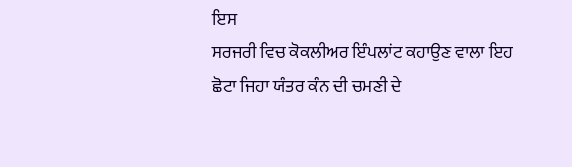ਇਸ
ਸਰਜਰੀ ਵਿਚ ਕੋਕਲੀਅਰ ਇੰਪਲਾਂਟ ਕਹਾਉਣ ਵਾਲਾ ਇਹ ਛੋਟਾ ਜਿਹਾ ਯੰਤਰ ਕੰਨ ਦੀ ਚਮਣੀ ਦੇ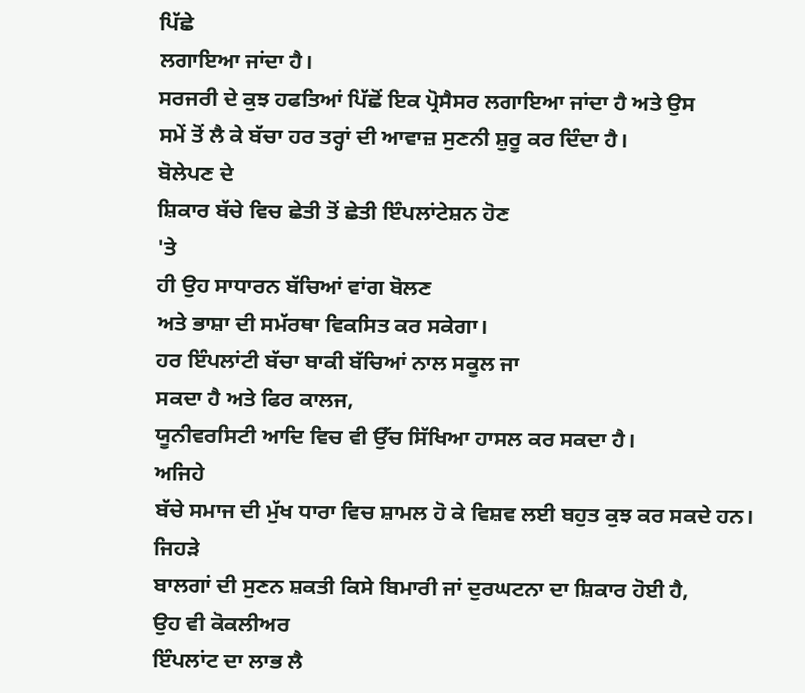ਪਿੱਛੇ
ਲਗਾਇਆ ਜਾਂਦਾ ਹੈ।
ਸਰਜਰੀ ਦੇ ਕੁਝ ਹਫਤਿਆਂ ਪਿੱਛੋਂ ਇਕ ਪ੍ਰੋਸੈਸਰ ਲਗਾਇਆ ਜਾਂਦਾ ਹੈ ਅਤੇ ਉਸ
ਸਮੇਂ ਤੋਂ ਲੈ ਕੇ ਬੱਚਾ ਹਰ ਤਰ੍ਹਾਂ ਦੀ ਆਵਾਜ਼ ਸੁਣਨੀ ਸ਼ੁਰੂ ਕਰ ਦਿੰਦਾ ਹੈ।
ਬੋਲੇਪਣ ਦੇ
ਸ਼ਿਕਾਰ ਬੱਚੇ ਵਿਚ ਛੇਤੀ ਤੋਂ ਛੇਤੀ ਇੰਪਲਾਂਟੇਸ਼ਨ ਹੋਣ
'ਤੇ
ਹੀ ਉਹ ਸਾਧਾਰਨ ਬੱਚਿਆਂ ਵਾਂਗ ਬੋਲਣ
ਅਤੇ ਭਾਸ਼ਾ ਦੀ ਸਮੱਰਥਾ ਵਿਕਸਿਤ ਕਰ ਸਕੇਗਾ।
ਹਰ ਇੰਪਲਾਂਟੀ ਬੱਚਾ ਬਾਕੀ ਬੱਚਿਆਂ ਨਾਲ ਸਕੂਲ ਜਾ
ਸਕਦਾ ਹੈ ਅਤੇ ਫਿਰ ਕਾਲਜ,
ਯੂਨੀਵਰਸਿਟੀ ਆਦਿ ਵਿਚ ਵੀ ਉੱਚ ਸਿੱਖਿਆ ਹਾਸਲ ਕਰ ਸਕਦਾ ਹੈ।
ਅਜਿਹੇ
ਬੱਚੇ ਸਮਾਜ ਦੀ ਮੁੱਖ ਧਾਰਾ ਵਿਚ ਸ਼ਾਮਲ ਹੋ ਕੇ ਵਿਸ਼ਵ ਲਈ ਬਹੁਤ ਕੁਝ ਕਰ ਸਕਦੇ ਹਨ।
ਜਿਹੜੇ
ਬਾਲਗਾਂ ਦੀ ਸੁਣਨ ਸ਼ਕਤੀ ਕਿਸੇ ਬਿਮਾਰੀ ਜਾਂ ਦੁਰਘਟਨਾ ਦਾ ਸ਼ਿਕਾਰ ਹੋਈ ਹੈ,
ਉਹ ਵੀ ਕੋਕਲੀਅਰ
ਇੰਪਲਾਂਟ ਦਾ ਲਾਭ ਲੈ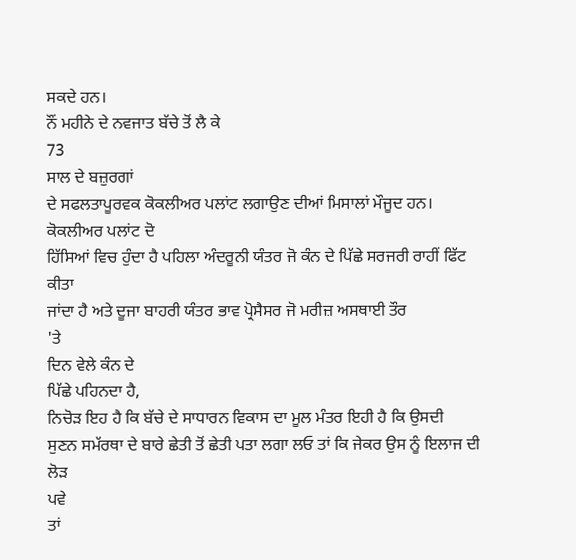ਸਕਦੇ ਹਨ।
ਨੌਂ ਮਹੀਨੇ ਦੇ ਨਵਜਾਤ ਬੱਚੇ ਤੋਂ ਲੈ ਕੇ
73
ਸਾਲ ਦੇ ਬਜ਼ੁਰਗਾਂ
ਦੇ ਸਫਲਤਾਪੂਰਵਕ ਕੋਕਲੀਅਰ ਪਲਾਂਟ ਲਗਾਉਣ ਦੀਆਂ ਮਿਸਾਲਾਂ ਮੌਜੂਦ ਹਨ।
ਕੋਕਲੀਅਰ ਪਲਾਂਟ ਦੋ
ਹਿੱਸਿਆਂ ਵਿਚ ਹੁੰਦਾ ਹੈ ਪਹਿਲਾ ਅੰਦਰੂਨੀ ਯੰਤਰ ਜੋ ਕੰਨ ਦੇ ਪਿੱਛੇ ਸਰਜਰੀ ਰਾਹੀਂ ਫਿੱਟ
ਕੀਤਾ
ਜਾਂਦਾ ਹੈ ਅਤੇ ਦੂਜਾ ਬਾਹਰੀ ਯੰਤਰ ਭਾਵ ਪ੍ਰੋਸੈਸਰ ਜੋ ਮਰੀਜ਼ ਅਸਥਾਈ ਤੌਰ
'ਤੇ
ਦਿਨ ਵੇਲੇ ਕੰਨ ਦੇ
ਪਿੱਛੇ ਪਹਿਨਦਾ ਹੈ,
ਨਿਚੋੜ ਇਹ ਹੈ ਕਿ ਬੱਚੇ ਦੇ ਸਾਧਾਰਨ ਵਿਕਾਸ ਦਾ ਮੂਲ ਮੰਤਰ ਇਹੀ ਹੈ ਕਿ ਉਸਦੀ
ਸੁਣਨ ਸਮੱਰਥਾ ਦੇ ਬਾਰੇ ਛੇਤੀ ਤੋਂ ਛੇਤੀ ਪਤਾ ਲਗਾ ਲਓ ਤਾਂ ਕਿ ਜੇਕਰ ਉਸ ਨੂੰ ਇਲਾਜ ਦੀ ਲੋੜ
ਪਵੇ
ਤਾਂ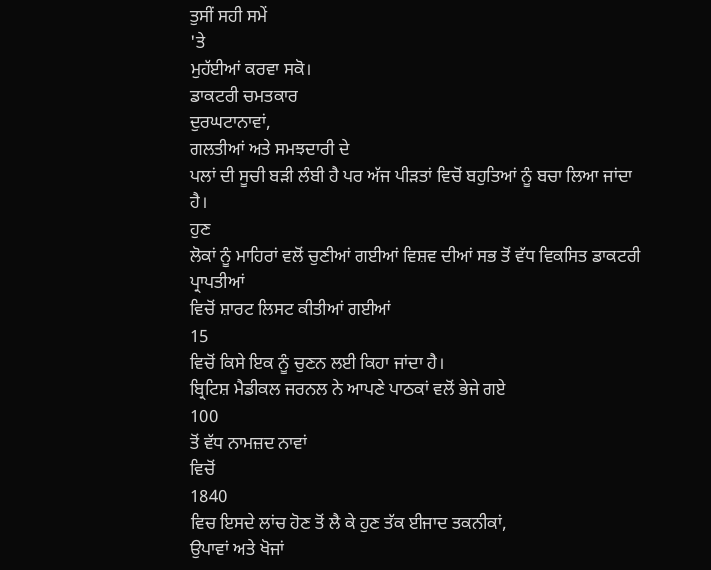ਤੁਸੀਂ ਸਹੀ ਸਮੇਂ
'ਤੇ
ਮੁਹੱਈਆਂ ਕਰਵਾ ਸਕੋ।
ਡਾਕਟਰੀ ਚਮਤਕਾਰ
ਦੁਰਘਟਾਨਾਵਾਂ,
ਗਲਤੀਆਂ ਅਤੇ ਸਮਝਦਾਰੀ ਦੇ
ਪਲਾਂ ਦੀ ਸੂਚੀ ਬੜੀ ਲੰਬੀ ਹੈ ਪਰ ਅੱਜ ਪੀੜਤਾਂ ਵਿਚੋਂ ਬਹੁਤਿਆਂ ਨੂੰ ਬਚਾ ਲਿਆ ਜਾਂਦਾ ਹੈ।
ਹੁਣ
ਲੋਕਾਂ ਨੂੰ ਮਾਹਿਰਾਂ ਵਲੋਂ ਚੁਣੀਆਂ ਗਈਆਂ ਵਿਸ਼ਵ ਦੀਆਂ ਸਭ ਤੋਂ ਵੱਧ ਵਿਕਸਿਤ ਡਾਕਟਰੀ
ਪ੍ਰਾਪਤੀਆਂ
ਵਿਚੋਂ ਸ਼ਾਰਟ ਲਿਸਟ ਕੀਤੀਆਂ ਗਈਆਂ
15
ਵਿਚੋਂ ਕਿਸੇ ਇਕ ਨੂੰ ਚੁਣਨ ਲਈ ਕਿਹਾ ਜਾਂਦਾ ਹੈ।
ਬ੍ਰਿਟਿਸ਼ ਮੈਡੀਕਲ ਜਰਨਲ ਨੇ ਆਪਣੇ ਪਾਠਕਾਂ ਵਲੋਂ ਭੇਜੇ ਗਏ
100
ਤੋਂ ਵੱਧ ਨਾਮਜ਼ਦ ਨਾਵਾਂ
ਵਿਚੋਂ
1840
ਵਿਚ ਇਸਦੇ ਲਾਂਚ ਹੋਣ ਤੋਂ ਲੈ ਕੇ ਹੁਣ ਤੱਕ ਈਜਾਦ ਤਕਨੀਕਾਂ,
ਉਪਾਵਾਂ ਅਤੇ ਖੋਜਾਂ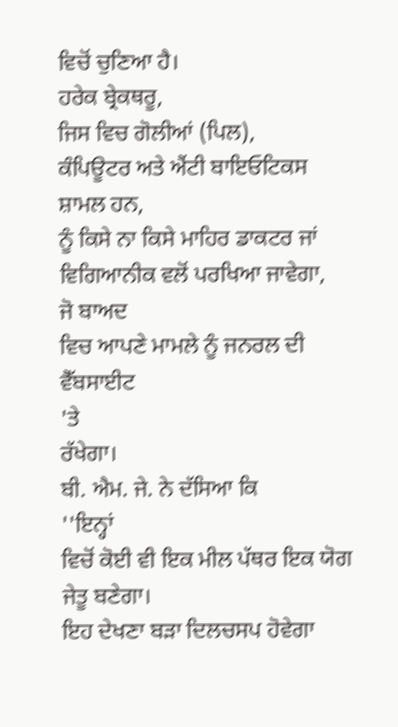ਵਿਚੋਂ ਚੁਣਿਆ ਹੈ।
ਹਰੇਕ ਬ੍ਰੇਕਥਰੂ,
ਜਿਸ ਵਿਚ ਗੋਲੀਆਂ (ਪਿਲ),
ਕੰਪਿਊਟਰ ਅਤੇ ਐਂਟੀ ਬਾਇਓਟਿਕਸ
ਸ਼ਾਮਲ ਹਨ,
ਨੂੰ ਕਿਸੇ ਨਾ ਕਿਸੇ ਮਾਹਿਰ ਡਾਕਟਰ ਜਾਂ ਵਿਗਿਆਨੀਕ ਵਲੋਂ ਪਰਖਿਆ ਜਾਵੇਗਾ,
ਜੋ ਬਾਅਦ
ਵਿਚ ਆਪਣੇ ਮਾਮਲੇ ਨੂੰ ਜਨਰਲ ਦੀ ਵੈੱਬਸਾਈਟ
'ਤੇ
ਰੱਖੇਗਾ।
ਬੀ. ਐਮ. ਜੇ. ਨੇ ਦੱਸਿਆ ਕਿ
''ਇਨ੍ਹਾਂ
ਵਿਚੋਂ ਕੋਈ ਵੀ ਇਕ ਮੀਲ ਪੱਥਰ ਇਕ ਯੋਗ ਜੇਤੂ ਬਣੇਗਾ।
ਇਹ ਦੇਖਣਾ ਬੜਾ ਦਿਲਚਸਪ ਹੋਵੇਗਾ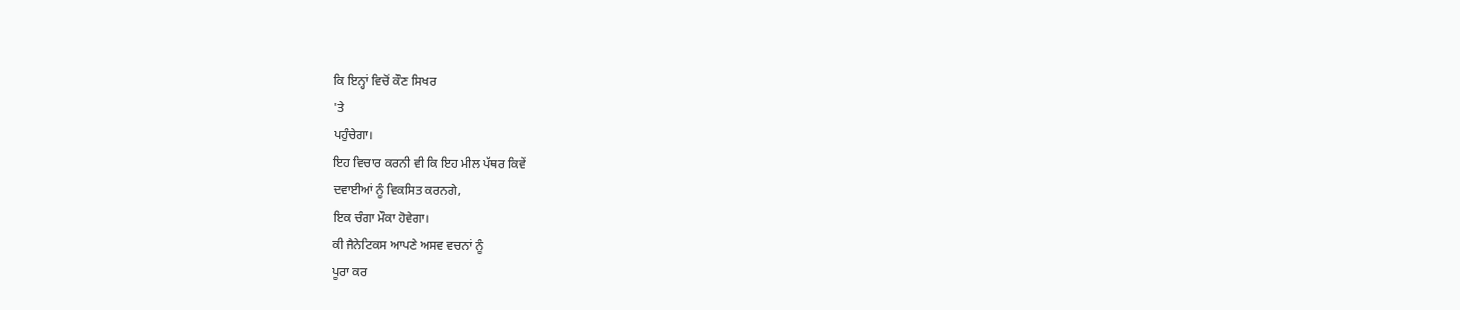ਕਿ ਇਨ੍ਹਾਂ ਵਿਚੋਂ ਕੌਣ ਸਿਖਰ
'ਤੇ
ਪਹੁੰਚੇਗਾ।
ਇਹ ਵਿਚਾਰ ਕਰਨੀ ਵੀ ਕਿ ਇਹ ਮੀਲ ਪੱਥਰ ਕਿਵੇਂ
ਦਵਾਈਆਂ ਨੂੰ ਵਿਕਸਿਤ ਕਰਨਗੇ,
ਇਕ ਚੰਗਾ ਮੌਕਾ ਹੋਵੇਗਾ।
ਕੀ ਜੈਨੇਟਿਕਸ ਆਪਣੇ ਅਸਵ ਵਚਨਾਂ ਨੂੰ
ਪੂਰਾ ਕਰ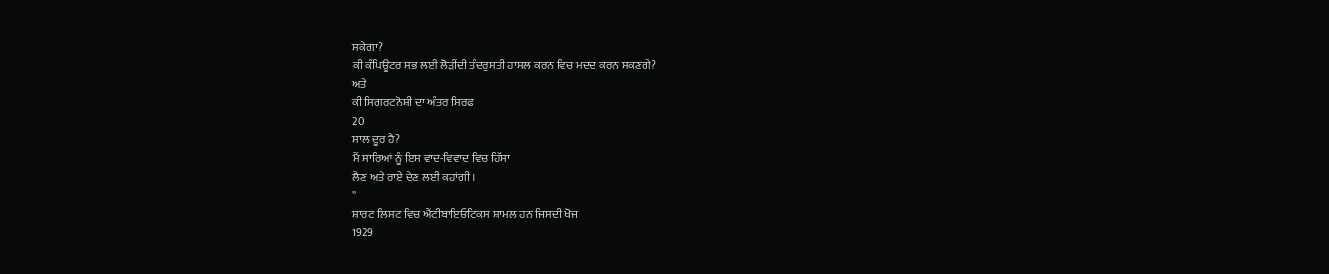ਸਕੇਗਾ?
ਕੀ ਕੰਪਿਊਟਰ ਸਭ ਲਈ ਲੋੜੀਂਦੀ ਤੰਦਰੁਸਤੀ ਹਾਸਲ ਕਰਨ ਵਿਚ ਮਦਦ ਕਰਨ ਸਕਣਗੇ?
ਅਤੇ
ਕੀ ਸਿਗਰਟਨੋਸ਼ੀ ਦਾ ਅੰਤਰ ਸਿਰਫ
20
ਸਾਲ ਦੂਰ ਹੈ?
ਮੈਂ ਸਾਰਿਆਂ ਨੂੰ ਇਸ ਵਾਦ-ਵਿਵਾਦ ਵਿਚ ਹਿੱਸਾ
ਲੈਣ ਅਤੇ ਰਾਏ ਦੇਣ ਲਈ ਕਹਾਂਗੀ।
''
ਸ਼ਾਰਟ ਲਿਸਟ ਵਿਚ ਐਂਟੀਬਾਇਓਟਿਕਸ ਸ਼ਾਮਲ ਹਨ ਜਿਸਦੀ ਖੋਜ
1929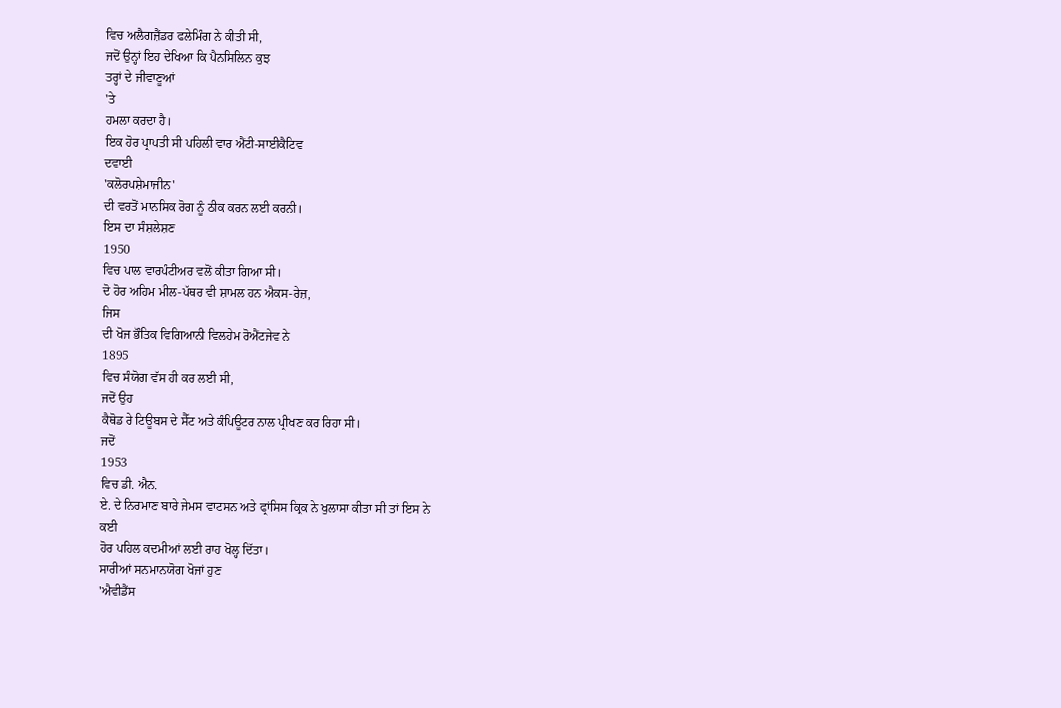ਵਿਚ ਅਲੈਗਜ਼ੈਂਡਰ ਫਲੇਮਿੰਗ ਨੇ ਕੀਤੀ ਸੀ,
ਜਦੋਂ ਉਨ੍ਹਾਂ ਇਹ ਦੇਖਿਆ ਕਿ ਪੈਨਸਿਲਿਨ ਕੁਝ
ਤਰ੍ਹਾਂ ਦੇ ਜੀਵਾਣੂਆਂ
'ਤੇ
ਹਮਲਾ ਕਰਦਾ ਹੈ।
ਇਕ ਹੋਰ ਪ੍ਰਾਪਤੀ ਸੀ ਪਹਿਲੀ ਵਾਰ ਐਂਟੀ-ਸਾਈਕੈਟਿਵ
ਦਵਾਈ
'ਕਲੋਰਪਸ਼ੇਮਾਜੀਨ'
ਦੀ ਵਰਤੋਂ ਮਾਨਸਿਕ ਰੋਗ ਨੂੰ ਠੀਕ ਕਰਨ ਲਈ ਕਰਨੀ।
ਇਸ ਦਾ ਸੰਸ਼ਲੇਸ਼ਣ
1950
ਵਿਚ ਪਾਲ ਵਾਰਪੰਟੀਅਰ ਵਲੋਂ ਕੀਤਾ ਗਿਆ ਸੀ।
ਦੋ ਹੋਰ ਅਹਿਮ ਮੀਲ-ਪੱਥਰ ਵੀ ਸ਼ਾਮਲ ਹਨ ਐਕਸ-ਰੇਜ਼,
ਜਿਸ
ਦੀ ਖੋਜ ਭੌਤਿਕ ਵਿਗਿਆਨੀ ਵਿਲਹੇਮ ਰੋਐਂਟਜੇਵ ਨੇ
1895
ਵਿਚ ਸੰਯੋਗ ਵੱਸ ਹੀ ਕਰ ਲਈ ਸੀ,
ਜਦੋਂ ਉਹ
ਕੈਥੋਡ ਰੇ ਟਿਊਬਸ ਦੇ ਸੈੱਟ ਅਤੇ ਕੰਪਿਊਟਰ ਨਾਲ ਪ੍ਰੀਖਣ ਕਰ ਰਿਹਾ ਸੀ।
ਜਦੋਂ
1953
ਵਿਚ ਡੀ. ਐਨ.
ਏ. ਦੇ ਨਿਰਮਾਣ ਬਾਰੇ ਜੇਮਸ ਵਾਟਸਨ ਅਤੇ ਫ੍ਰਾਂਸਿਸ ਕ੍ਰਿਕ ਨੇ ਖੁਲਾਸਾ ਕੀਤਾ ਸੀ ਤਾਂ ਇਸ ਨੇ
ਕਈ
ਹੋਰ ਪਹਿਲ ਕਦਮੀਆਂ ਲਈ ਰਾਹ ਖੋਲ੍ਹ ਦਿੱਤਾ।
ਸਾਰੀਆਂ ਸਨਮਾਨਯੋਗ ਖੋਜਾਂ ਹੁਣ
'ਐਵੀਡੈਂਸ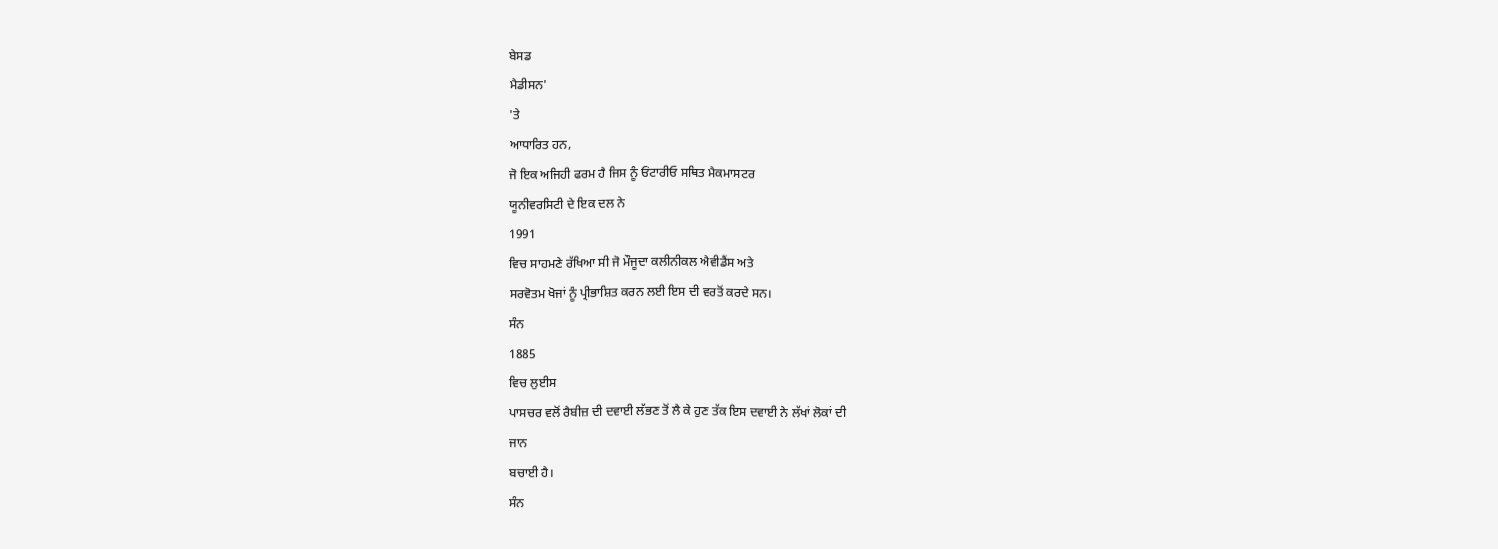ਬੇਸਡ
ਮੈਡੀਸਨ'
'ਤੇ
ਆਧਾਰਿਤ ਹਨ,
ਜੋ ਇਕ ਅਜਿਹੀ ਫਰਮ ਹੈ ਜਿਸ ਨੂੰ ਓਂਟਾਰੀਓ ਸਥਿਤ ਮੈਕਮਾਸਟਰ
ਯੂਨੀਵਰਸਿਟੀ ਦੇ ਇਕ ਦਲ ਨੇ
1991
ਵਿਚ ਸਾਹਮਣੇ ਰੱਖਿਆ ਸੀ ਜੋ ਮੌਜੂਦਾ ਕਲੀਨੀਕਲ ਐਵੀਡੈਂਸ ਅਤੇ
ਸਰਵੋਤਮ ਖੋਜਾਂ ਨੂੰ ਪ੍ਰੀਭਾਸ਼ਿਤ ਕਰਨ ਲਈ ਇਸ ਦੀ ਵਰਤੋਂ ਕਰਦੇ ਸਨ।
ਸੰਨ
1885
ਵਿਚ ਲੁਈਸ
ਪਾਸਚਰ ਵਲੋਂ ਰੈਬੀਜ਼ ਦੀ ਦਵਾਈ ਲੱਭਣ ਤੋਂ ਲੈ ਕੇ ਹੁਣ ਤੱਕ ਇਸ ਦਵਾਈ ਨੇ ਲੱਖਾਂ ਲੋਕਾਂ ਦੀ
ਜਾਨ
ਬਚਾਈ ਹੈ।
ਸੰਨ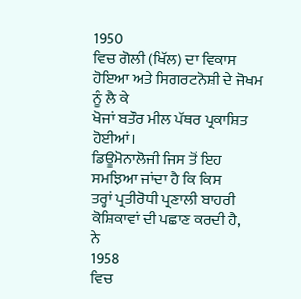1950
ਵਿਚ ਗੋਲੀ (ਖਿੱਲ) ਦਾ ਵਿਕਾਸ ਹੋਇਆ ਅਤੇ ਸਿਗਰਟਨੋਸ਼ੀ ਦੇ ਜੋਖਮ ਨੂੰ ਲੈ ਕੇ
ਖੋਜਾਂ ਬਤੌਰ ਮੀਲ ਪੱਥਰ ਪ੍ਰਕਾਸ਼ਿਤ ਹੋਈਆਂ।
ਡਿਊਮੋਨਾਲੋਜੀ ਜਿਸ ਤੋਂ ਇਹ ਸਮਝਿਆ ਜਾਂਦਾ ਹੈ ਕਿ ਕਿਸ
ਤਰ੍ਹਾਂ ਪ੍ਰਤੀਰੋਧੀ ਪ੍ਰਣਾਲੀ ਬਾਹਰੀ ਕੋਸ਼ਿਕਾਵਾਂ ਦੀ ਪਛਾਣ ਕਰਦੀ ਹੈ,
ਨੇ
1958
ਵਿਚ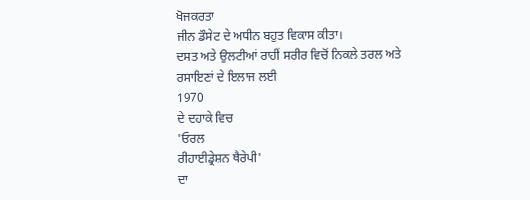ਖੋਜਕਰਤਾ
ਜੀਨ ਡੌਸੇਟ ਦੇ ਅਧੀਨ ਬਹੁਤ ਵਿਕਾਸ ਕੀਤਾ।
ਦਸਤ ਅਤੇ ਉਲਟੀਆਂ ਰਾਹੀਂ ਸਰੀਰ ਵਿਚੋਂ ਨਿਕਲੇ ਤਰਲ ਅਤੇ
ਰਸਾਇਣਾਂ ਦੇ ਇਲਾਜ ਲਈ
1970
ਦੇ ਦਹਾਕੇ ਵਿਚ
'ਓਰਲ
ਰੀਹਾਈਡ੍ਰੇਸ਼ਨ ਥੈਰੇਪੀ'
ਦਾ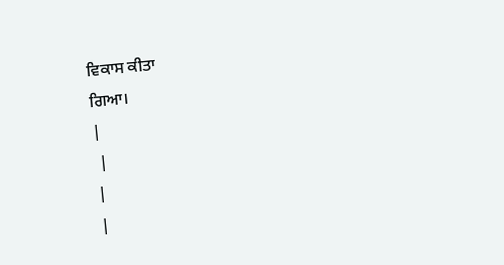ਵਿਕਾਸ ਕੀਤਾ
ਗਿਆ।
|
 |
|
|